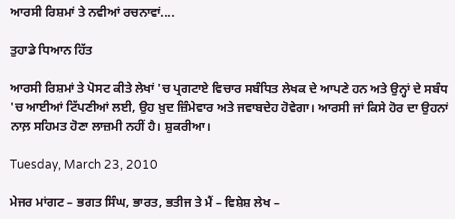ਆਰਸੀ ਰਿਸ਼ਮਾਂ ਤੇ ਨਵੀਆਂ ਰਚਨਾਵਾਂ....

ਤੁਹਾਡੇ ਧਿਆਨ ਹਿੱਤ

ਆਰਸੀ ਰਿਸ਼ਮਾਂ ਤੇ ਪੋਸਟ ਕੀਤੇ ਲੇਖਾਂ 'ਚ ਪ੍ਰਗਟਾਏ ਵਿਚਾਰ ਸਬੰਧਿਤ ਲੇਖਕ ਦੇ ਆਪਣੇ ਹਨ ਅਤੇ ਉਨ੍ਹਾਂ ਦੇ ਸਬੰਧ 'ਚ ਆਈਆਂ ਟਿੱਪਣੀਆਂ ਲਈ, ਉਹ ਖ਼ੁਦ ਜ਼ਿੰਮੇਵਾਰ ਅਤੇ ਜਵਾਬਦੇਹ ਹੋਵੇਗਾ। ਆਰਸੀ ਜਾਂ ਕਿਸੇ ਹੋਰ ਦਾ ਉਹਨਾਂ ਨਾਲ਼ ਸਹਿਮਤ ਹੋਣਾ ਲਾਜ਼ਮੀ ਨਹੀਂ ਹੈ। ਸ਼ੁਕਰੀਆ।

Tuesday, March 23, 2010

ਮੇਜਰ ਮਾਂਗਟ – ਭਗਤ ਸਿੰਘ, ਭਾਰਤ, ਭਤੀਜ ਤੇ ਮੈਂ – ਵਿਸ਼ੇਸ਼ ਲੇਖ –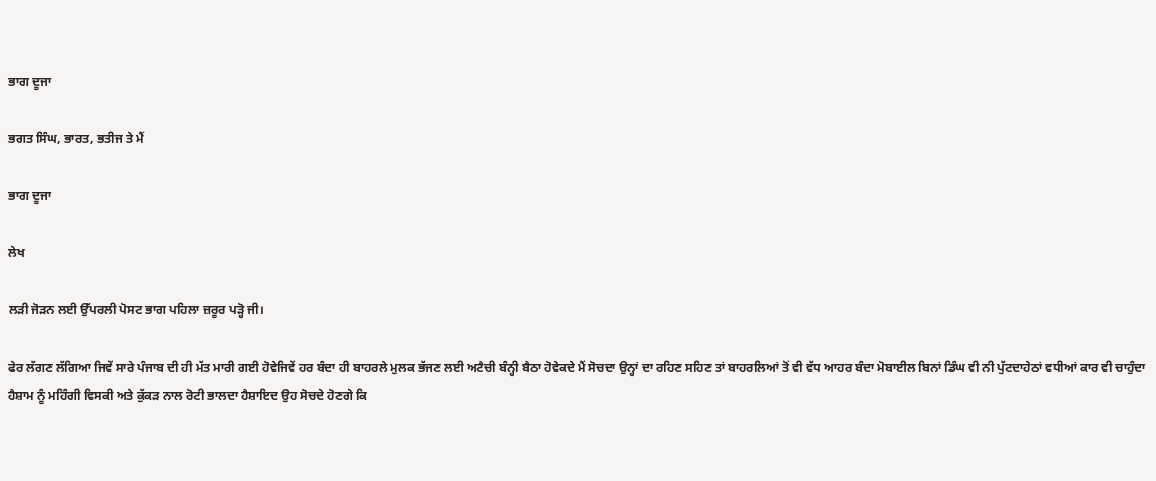ਭਾਗ ਦੂਜਾ

ਭਗਤ ਸਿੰਘ, ਭਾਰਤ, ਭਤੀਜ ਤੇ ਮੈਂ

ਭਾਗ ਦੂਜਾ

ਲੇਖ

ਲੜੀ ਜੋੜਨ ਲਈ ਉੱਪਰਲੀ ਪੋਸਟ ਭਾਗ ਪਹਿਲਾ ਜ਼ਰੂਰ ਪੜ੍ਹੋ ਜੀ।

ਫੇਰ ਲੱਗਣ ਲੱਗਿਆ ਜਿਵੇਂ ਸਾਰੇ ਪੰਜਾਬ ਦੀ ਹੀ ਮੱਤ ਮਾਰੀ ਗਈ ਹੋਵੇਜਿਵੇਂ ਹਰ ਬੰਦਾ ਹੀ ਬਾਹਰਲੇ ਮੁਲਕ ਭੱਜਣ ਲਈ ਅਟੈਚੀ ਬੰਨ੍ਹੀ ਬੈਠਾ ਹੋਵੇਕਦੇ ਮੈਂ ਸੋਚਦਾ ਉਨ੍ਹਾਂ ਦਾ ਰਹਿਣ ਸਹਿਣ ਤਾਂ ਬਾਹਰਲਿਆਂ ਤੋਂ ਵੀ ਵੱਧ ਆਹਰ ਬੰਦਾ ਮੋਬਾਈਲ ਬਿਨਾਂ ਡਿੰਘ ਵੀ ਨੀ ਪੁੱਟਦਾਹੇਠਾਂ ਵਧੀਆਂ ਕਾਰ ਵੀ ਚਾਹੁੰਦਾ ਹੈਸ਼ਾਮ ਨੂੰ ਮਹਿੰਗੀ ਵਿਸਕੀ ਅਤੇ ਕੁੱਕੜ ਨਾਲ ਰੋਟੀ ਭਾਲਦਾ ਹੈਸ਼ਾਇਦ ਉਹ ਸੋਚਦੇ ਹੋਣਗੇ ਕਿ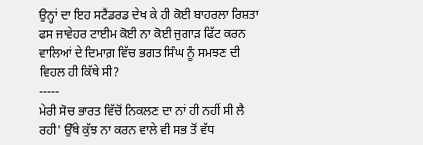ਉਨ੍ਹਾਂ ਦਾ ਇਹ ਸਟੈਂਡਰਡ ਦੇਖ ਕੇ ਹੀ ਕੋਈ ਬਾਹਰਲਾ ਰਿਸ਼ਤਾ ਫਸ ਜਾਵੇਹਰ ਟਾਈਮ ਕੋਈ ਨਾ ਕੋਈ ਜੁਗਾੜ ਫਿੱਟ ਕਰਨ ਵਾਲਿਆਂ ਦੇ ਦਿਮਾਗ਼ ਵਿੱਚ ਭਗਤ ਸਿੰਘ ਨੂੰ ਸਮਝਣ ਦੀ ਵਿਹਲ ਹੀ ਕਿੱਥੇ ਸੀ?
-----
ਮੇਰੀ ਸੋਚ ਭਾਰਤ ਵਿੱਚੋਂ ਨਿਕਲਣ ਦਾ ਨਾਂ ਹੀ ਨਹੀਂ ਸੀ ਲੈ ਰਹੀ' ਉੱਥੇ ਕੁੱਝ ਨਾ ਕਰਨ ਵਾਲੇ ਵੀ ਸਭ ਤੋਂ ਵੱਧ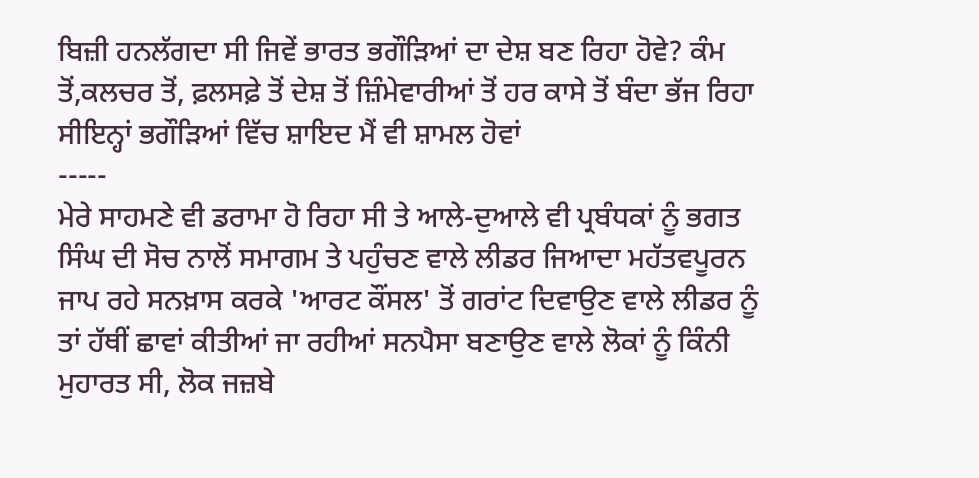ਬਿਜ਼ੀ ਹਨਲੱਗਦਾ ਸੀ ਜਿਵੇਂ ਭਾਰਤ ਭਗੌੜਿਆਂ ਦਾ ਦੇਸ਼ ਬਣ ਰਿਹਾ ਹੋਵੇ? ਕੰਮ ਤੋਂ,ਕਲਚਰ ਤੋਂ, ਫ਼ਲਸਫ਼ੇ ਤੋਂ ਦੇਸ਼ ਤੋਂ ਜ਼ਿੰਮੇਵਾਰੀਆਂ ਤੋਂ ਹਰ ਕਾਸੇ ਤੋਂ ਬੰਦਾ ਭੱਜ ਰਿਹਾ ਸੀਇਨ੍ਹਾਂ ਭਗੌੜਿਆਂ ਵਿੱਚ ਸ਼ਾਇਦ ਮੈਂ ਵੀ ਸ਼ਾਮਲ ਹੋਵਾਂ
-----
ਮੇਰੇ ਸਾਹਮਣੇ ਵੀ ਡਰਾਮਾ ਹੋ ਰਿਹਾ ਸੀ ਤੇ ਆਲੇ-ਦੁਆਲੇ ਵੀ ਪ੍ਰਬੰਧਕਾਂ ਨੂੰ ਭਗਤ ਸਿੰਘ ਦੀ ਸੋਚ ਨਾਲੋਂ ਸਮਾਗਮ ਤੇ ਪਹੁੰਚਣ ਵਾਲੇ ਲੀਡਰ ਜਿਆਦਾ ਮਹੱਤਵਪੂਰਨ ਜਾਪ ਰਹੇ ਸਨਖ਼ਾਸ ਕਰਕੇ 'ਆਰਟ ਕੌਂਸਲ' ਤੋਂ ਗਰਾਂਟ ਦਿਵਾਉਣ ਵਾਲੇ ਲੀਡਰ ਨੂੰ ਤਾਂ ਹੱਥੀਂ ਛਾਵਾਂ ਕੀਤੀਆਂ ਜਾ ਰਹੀਆਂ ਸਨਪੈਸਾ ਬਣਾਉਣ ਵਾਲੇ ਲੋਕਾਂ ਨੂੰ ਕਿੰਨੀ ਮੁਹਾਰਤ ਸੀ, ਲੋਕ ਜਜ਼ਬੇ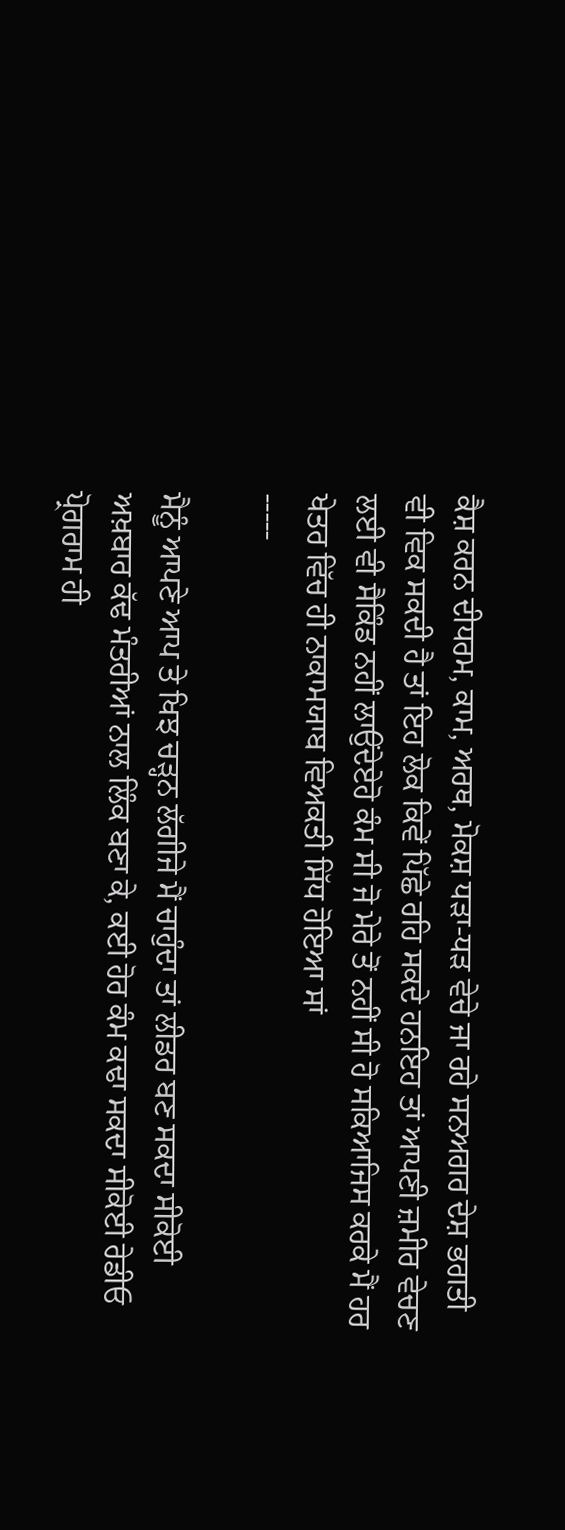ਕੈਸ਼ ਕਰਨ ਦੀਧਰਮ, ਕਾਮ, ਅਰਥ, ਮੋਕਸ਼ ਧੜਾ-ਧੜ ਵੇਚੇ ਜਾ ਰਹੇ ਸਨਅਗਰ ਦੇਸ਼ ਭਗਤੀ ਵੀ ਵਿਕ ਸਕਦੀ ਹੈ ਤਾਂ ਇਹ ਲੋਕ ਕਿਵੇਂ ਪਿੱਛੇ ਰਹਿ ਸਕਦੇ ਹਨਇਹ ਤਾਂ ਆਪਣੀ ਜ਼ਮੀਰ ਵੇਚਣ ਲਈ ਵੀ ਸੈਕਿੰਡ ਨਹੀਂ ਲਾਉਂਦੇਏਹੋ ਕੰਮ ਸੀ ਜੋ ਮੇਰੇ ਤੋਂ ਨਹੀਂ ਸੀ ਹੋ ਸਕਿਆਜਿਸ ਕਰਕੇ ਮੈਂ ਹਰ ਖੇਤਰ ਵਿੱਚ ਹੀ ਨਾਕਾਮਯਾਬ ਵਿਅਕਤੀ ਸਿੱਧ ਹੋਇਆ ਸਾਂ
-----

ਮੈਨੂੰ ਆਪਣੇ ਆਪ ਤੇ ਖਿਝ ਚੜ੍ਹਨ ਲੱਗੀਜੇ ਮੈਂ ਚਾਹੁੰਦਾ ਤਾਂ ਲੀਡਰ ਬਣ ਸਕਦਾ ਸੀਕੋਈ ਅਖ਼ਬਾਰ ਕੱਢ ਮੰਤਰੀਆਂ ਨਾਲ ਲਿੰਕ ਬਣਾ ਕੇ, ਕਈ ਹੋਰ ਕੰਮ ਕਢਾ ਸਕਦਾ ਸੀਕੋਈ ਰੇਡੀਓ ਪ੍ਰੋਗਰਾਮ ਹੀ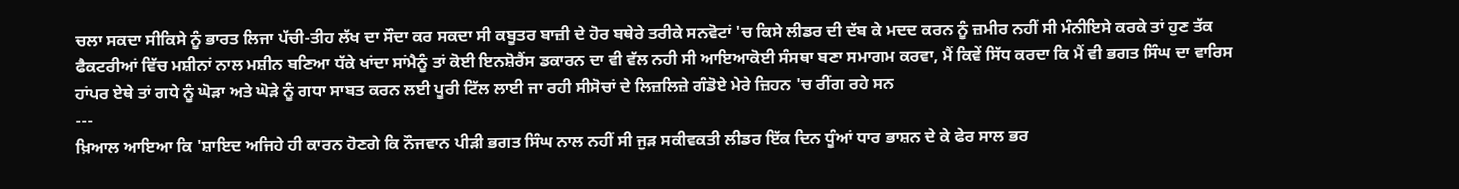ਚਲਾ ਸਕਦਾ ਸੀਕਿਸੇ ਨੂੰ ਭਾਰਤ ਲਿਜਾ ਪੱਚੀ-ਤੀਹ ਲੱਖ ਦਾ ਸੌਦਾ ਕਰ ਸਕਦਾ ਸੀ ਕਬੂਤਰ ਬਾਜ਼ੀ ਦੇ ਹੋਰ ਬਥੇਰੇ ਤਰੀਕੇ ਸਨਵੋਟਾਂ 'ਚ ਕਿਸੇ ਲੀਡਰ ਦੀ ਦੱਬ ਕੇ ਮਦਦ ਕਰਨ ਨੂੰ ਜ਼ਮੀਰ ਨਹੀਂ ਸੀ ਮੰਨੀਇਸੇ ਕਰਕੇ ਤਾਂ ਹੁਣ ਤੱਕ ਫੈਕਟਰੀਆਂ ਵਿੱਚ ਮਸ਼ੀਨਾਂ ਨਾਲ ਮਸ਼ੀਨ ਬਣਿਆ ਧੱਕੇ ਖਾਂਦਾ ਸਾਂਮੈਨੂੰ ਤਾਂ ਕੋਈ ਇਨਸ਼ੋਰੈਂਸ ਡਕਾਰਨ ਦਾ ਵੀ ਵੱਲ ਨਹੀ ਸੀ ਆਇਆਕੋਈ ਸੰਸਥਾ ਬਣਾ ਸਮਾਗਮ ਕਰਵਾ, ਮੈਂ ਕਿਵੇਂ ਸਿੱਧ ਕਰਦਾ ਕਿ ਮੈਂ ਵੀ ਭਗਤ ਸਿੰਘ ਦਾ ਵਾਰਿਸ ਹਾਂਪਰ ਏਥੇ ਤਾਂ ਗਧੇ ਨੂੰ ਘੋੜਾ ਅਤੇ ਘੋੜੇ ਨੂੰ ਗਧਾ ਸਾਬਤ ਕਰਨ ਲਈ ਪੂਰੀ ਟਿੱਲ ਲਾਈ ਜਾ ਰਹੀ ਸੀਸੋਚਾਂ ਦੇ ਲਿਜ਼ਲਿਜ਼ੇ ਗੰਡੋਏ ਮੇਰੇ ਜ਼ਿਹਨ 'ਚ ਰੀਂਗ ਰਹੇ ਸਨ
---
ਖ਼ਿਆਲ ਆਇਆ ਕਿ 'ਸ਼ਾਇਦ ਅਜਿਹੇ ਹੀ ਕਾਰਨ ਹੋਣਗੇ ਕਿ ਨੌਜਵਾਨ ਪੀੜੀ ਭਗਤ ਸਿੰਘ ਨਾਲ ਨਹੀਂ ਸੀ ਜੁੜ ਸਕੀਵਕਤੀ ਲੀਡਰ ਇੱਕ ਦਿਨ ਧੂੰਆਂ ਧਾਰ ਭਾਸ਼ਨ ਦੇ ਕੇ ਫੇਰ ਸਾਲ ਭਰ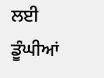ਲਈ ਡੂੰਘੀਆਂ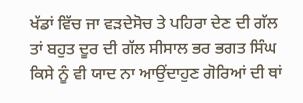ਖੱਡਾਂ ਵਿੱਚ ਜਾ ਵੜਦੇਸੋਚ ਤੇ ਪਹਿਰਾ ਦੇਣ ਦੀ ਗੱਲ ਤਾਂ ਬਹੁਤ ਦੂਰ ਦੀ ਗੱਲ ਸੀਸਾਲ ਭਰ ਭਗਤ ਸਿੰਘ ਕਿਸੇ ਨੂੰ ਵੀ ਯਾਦ ਨਾ ਆਉਂਦਾਹੁਣ ਗੋਰਿਆਂ ਦੀ ਥਾਂ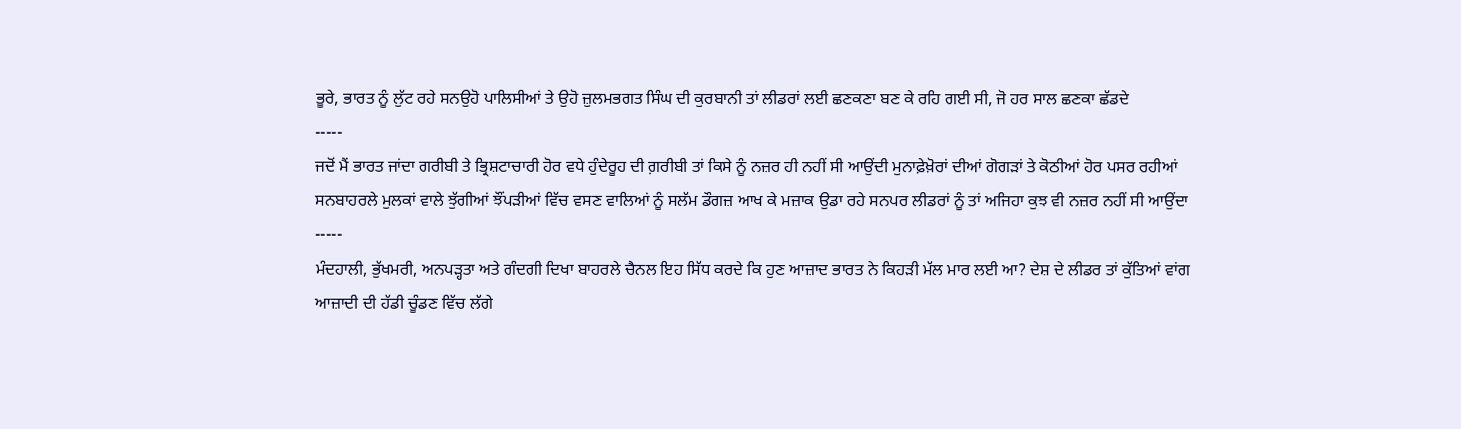ਭੂਰੇ, ਭਾਰਤ ਨੂੰ ਲੁੱਟ ਰਹੇ ਸਨਉਹੋ ਪਾਲਿਸੀਆਂ ਤੇ ਉਹੋ ਜ਼ੁਲਮਭਗਤ ਸਿੰਘ ਦੀ ਕੁਰਬਾਨੀ ਤਾਂ ਲੀਡਰਾਂ ਲਈ ਛਣਕਣਾ ਬਣ ਕੇ ਰਹਿ ਗਈ ਸੀ, ਜੋ ਹਰ ਸਾਲ ਛਣਕਾ ਛੱਡਦੇ
-----
ਜਦੋਂ ਮੈਂ ਭਾਰਤ ਜਾਂਦਾ ਗਰੀਬੀ ਤੇ ਭ੍ਰਿਸ਼ਟਾਚਾਰੀ ਹੋਰ ਵਧੇ ਹੁੰਦੇਰੂਹ ਦੀ ਗ਼ਰੀਬੀ ਤਾਂ ਕਿਸੇ ਨੂੰ ਨਜ਼ਰ ਹੀ ਨਹੀਂ ਸੀ ਆਉਂਦੀ ਮੁਨਾਫ਼ੇਖ਼ੋਰਾਂ ਦੀਆਂ ਗੋਗੜਾਂ ਤੇ ਕੋਠੀਆਂ ਹੋਰ ਪਸਰ ਰਹੀਆਂ ਸਨਬਾਹਰਲੇ ਮੁਲਕਾਂ ਵਾਲੇ ਝੁੱਗੀਆਂ ਝੌਂਪੜੀਆਂ ਵਿੱਚ ਵਸਣ ਵਾਲਿਆਂ ਨੂੰ ਸਲੱਮ ਡੌਗਜ਼ ਆਖ ਕੇ ਮਜ਼ਾਕ ਉਡਾ ਰਹੇ ਸਨਪਰ ਲੀਡਰਾਂ ਨੂੰ ਤਾਂ ਅਜਿਹਾ ਕੁਝ ਵੀ ਨਜ਼ਰ ਨਹੀਂ ਸੀ ਆਉਂਦਾ
-----
ਮੰਦਹਾਲੀ, ਭੁੱਖਮਰੀ, ਅਨਪੜ੍ਹਤਾ ਅਤੇ ਗੰਦਗੀ ਦਿਖਾ ਬਾਹਰਲੇ ਚੈਨਲ ਇਹ ਸਿੱਧ ਕਰਦੇ ਕਿ ਹੁਣ ਆਜ਼ਾਦ ਭਾਰਤ ਨੇ ਕਿਹੜੀ ਮੱਲ ਮਾਰ ਲਈ ਆ? ਦੇਸ਼ ਦੇ ਲੀਡਰ ਤਾਂ ਕੁੱਤਿਆਂ ਵਾਂਗ ਆਜ਼ਾਦੀ ਦੀ ਹੱਡੀ ਚੂੰਡਣ ਵਿੱਚ ਲੱਗੇ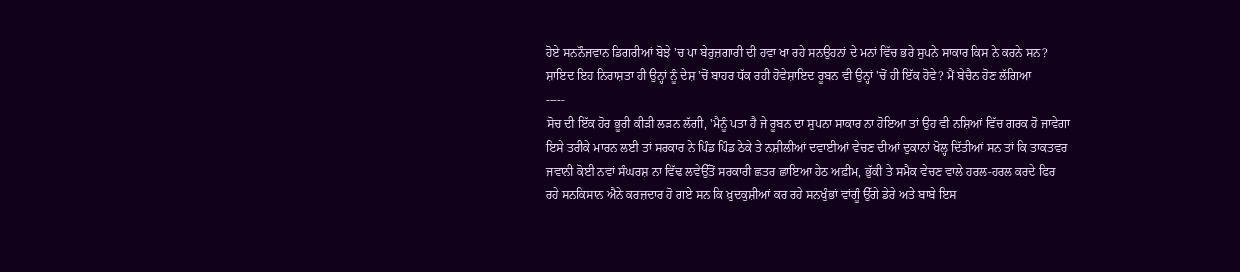ਹੋਏ ਸਨਨੌਜਵਾਨ ਡਿਗਰੀਆਂ ਬੋਝੇ 'ਚ ਪਾ ਬੇਰੁਜ਼ਗਾਰੀ ਦੀ ਹਵਾ ਖਾ ਰਹੇ ਸਨਉਹਨਾਂ ਦੇ ਮਨਾਂ ਵਿੱਚ ਭਰੇ ਸੁਪਨੇ ਸਾਕਾਰ ਕਿਸ ਨੇ ਕਰਨੇ ਸਨ? ਸ਼ਾਇਦ ਇਹ ਨਿਰਾਸ਼ਤਾ ਹੀ ਉਨ੍ਹਾਂ ਨੂੰ ਦੇਸ਼ 'ਚੋਂ ਬਾਹਰ ਧੱਕ ਰਹੀ ਹੋਵੇਸ਼ਾਇਦ ਰੂਬਨ ਵੀ ਉਨ੍ਹਾਂ 'ਚੋਂ ਹੀ ਇੱਕ ਹੋਵੇ? ਮੈਂ ਬੇਚੈਨ ਹੋਣ ਲੱਗਿਆ
-----
ਸੋਚ ਦੀ ਇੱਕ ਹੋਰ ਭੂਰੀ ਕੀੜੀ ਲੜਨ ਲੱਗੀ, 'ਮੈਨੂੰ ਪਤਾ ਹੈ ਜੇ ਰੂਬਨ ਦਾ ਸੁਪਨਾ ਸਾਕਾਰ ਨਾ ਹੋਇਆ ਤਾਂ ਉਹ ਵੀ ਨਸ਼ਿਆਂ ਵਿੱਚ ਗਰਕ ਹੋ ਜਾਵੇਗਾ ਇਸੇ ਤਰੀਕੇ ਮਾਰਨ ਲਈ ਤਾਂ ਸਰਕਾਰ ਨੇ ਪਿੰਡ ਪਿੰਡ ਠੇਕੇ ਤੇ ਨਸ਼ੀਲੀਆਂ ਦਵਾਈਆਂ ਵੇਚਣ ਦੀਆਂ ਦੁਕਾਨਾਂ ਖੋਲ੍ਹ ਦਿੱਤੀਆਂ ਸਨ ਤਾਂ ਕਿ ਤਾਕਤਵਰ ਜਵਾਨੀ ਕੋਈ ਨਵਾਂ ਸੰਘਰਸ਼ ਨਾ ਵਿੱਢ ਲਵੇਉੱਤੋਂ ਸਰਕਾਰੀ ਛਤਰ ਛਾਇਆ ਹੇਠ ਅਫ਼ੀਮ, ਭੁੱਕੀ ਤੇ ਸਮੈਕ ਵੇਚਣ ਵਾਲੇ ਹਰਲ-ਹਰਲ ਕਰਦੇ ਫਿਰ ਰਹੇ ਸਨਕਿਸਾਨ ਐਨੇ ਕਰਜ਼ਦਾਰ ਹੋ ਗਏ ਸਨ ਕਿ ਖ਼ੁਦਕੁਸ਼ੀਆਂ ਕਰ ਰਹੇ ਸਨਖੁੰਭਾਂ ਵਾਂਗੂੰ ਉੱਗੇ ਡੇਰੇ ਅਤੇ ਬਾਬੇ ਇਸ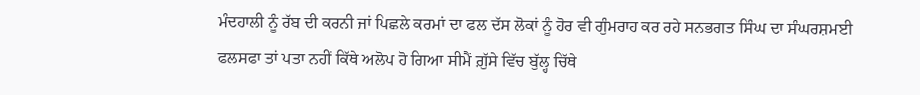ਮੰਦਹਾਲੀ ਨੂੰ ਰੱਬ ਦੀ ਕਰਨੀ ਜਾਂ ਪਿਛਲੇ ਕਰਮਾਂ ਦਾ ਫਲ ਦੱਸ ਲੋਕਾਂ ਨੂੰ ਹੋਰ ਵੀ ਗੁੰਮਰਾਹ ਕਰ ਰਹੇ ਸਨਭਗਤ ਸਿੰਘ ਦਾ ਸੰਘਰਸ਼ਮਈ ਫਲਸਫਾ ਤਾਂ ਪਤਾ ਨਹੀਂ ਕਿੱਥੇ ਅਲੋਪ ਹੋ ਗਿਆ ਸੀਮੈਂ ਗ਼ੁੱਸੇ ਵਿੱਚ ਬੁੱਲ੍ਹ ਚਿੱਥੇ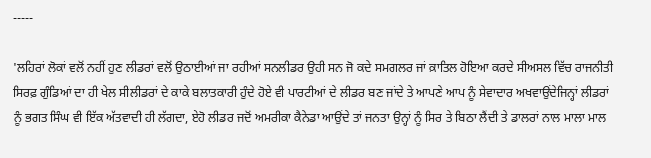-----

'ਲਹਿਰਾਂ ਲੋਕਾਂ ਵਲੋਂ ਨਹੀਂ ਹੁਣ ਲੀਡਰਾਂ ਵਲੋਂ ਉਠਾਈਆਂ ਜਾ ਰਹੀਆਂ ਸਨਲੀਡਰ ਉਹੀ ਸਨ ਜੋ ਕਦੇ ਸਮਗਲਰ ਜਾਂ ਕ਼ਾਤਿਲ ਹੋਇਆ ਕਰਦੇ ਸੀਅਸਲ ਵਿੱਚ ਰਾਜਨੀਤੀ ਸਿਰਫ਼ ਗੁੰਡਿਆਂ ਦਾ ਹੀ ਖੇਲ ਸੀਲੀਡਰਾਂ ਦੇ ਕਾਕੇ ਬਲਾਤਕਾਰੀ ਹੁੰਦੇ ਹੋਏ ਵੀ ਪਾਰਟੀਆਂ ਦੇ ਲੀਡਰ ਬਣ ਜਾਂਦੇ ਤੇ ਆਪਣੇ ਆਪ ਨੂੰ ਸੇਵਾਦਾਰ ਅਖਵਾਉਂਦੇਜਿਨ੍ਹਾਂ ਲੀਡਰਾਂ ਨੂੰ ਭਗਤ ਸਿੰਘ ਵੀ ਇੱਕ ਅੱਤਵਾਦੀ ਹੀ ਲੱਗਦਾ, ਏਹੋ ਲੀਡਰ ਜਦੋਂ ਅਮਰੀਕਾ ਕੈਨੇਡਾ ਆਉਂਦੇ ਤਾਂ ਜਨਤਾ ਉਨ੍ਹਾਂ ਨੂੰ ਸਿਰ ਤੇ ਬਿਠਾ ਲੈਂਦੀ ਤੇ ਡਾਲਰਾਂ ਨਾਲ ਮਾਲਾ ਮਾਲ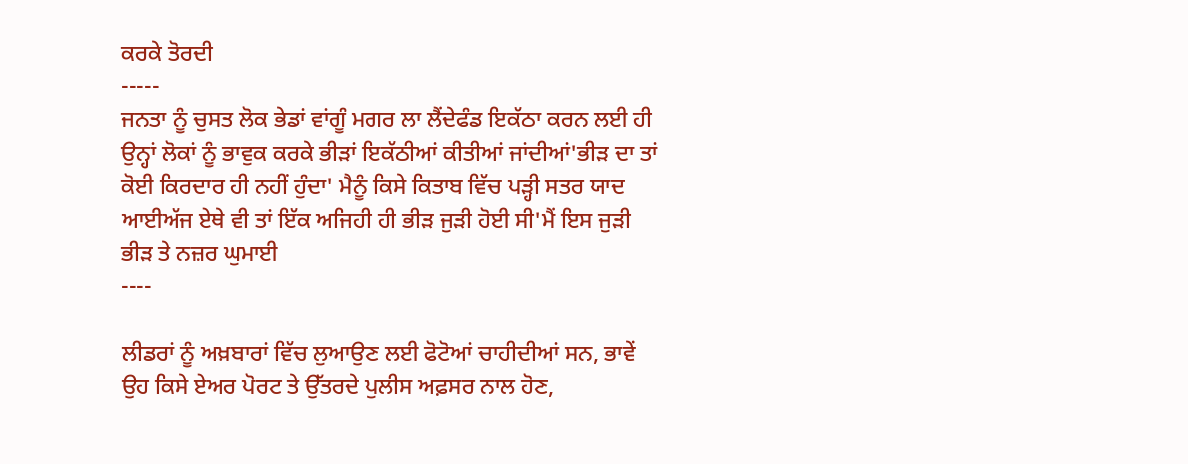ਕਰਕੇ ਤੋਰਦੀ
-----
ਜਨਤਾ ਨੂੰ ਚੁਸਤ ਲੋਕ ਭੇਡਾਂ ਵਾਂਗੂੰ ਮਗਰ ਲਾ ਲੈਂਦੇਫੰਡ ਇਕੱਠਾ ਕਰਨ ਲਈ ਹੀ ਉਨ੍ਹਾਂ ਲੋਕਾਂ ਨੂੰ ਭਾਵੁਕ ਕਰਕੇ ਭੀੜਾਂ ਇਕੱਠੀਆਂ ਕੀਤੀਆਂ ਜਾਂਦੀਆਂ'ਭੀੜ ਦਾ ਤਾਂ ਕੋਈ ਕਿਰਦਾਰ ਹੀ ਨਹੀਂ ਹੁੰਦਾ' ਮੈਨੂੰ ਕਿਸੇ ਕਿਤਾਬ ਵਿੱਚ ਪੜ੍ਹੀ ਸਤਰ ਯਾਦ ਆਈਅੱਜ ਏਥੇ ਵੀ ਤਾਂ ਇੱਕ ਅਜਿਹੀ ਹੀ ਭੀੜ ਜੁੜੀ ਹੋਈ ਸੀ'ਮੈਂ ਇਸ ਜੁੜੀ ਭੀੜ ਤੇ ਨਜ਼ਰ ਘੁਮਾਈ
----

ਲੀਡਰਾਂ ਨੂੰ ਅਖ਼ਬਾਰਾਂ ਵਿੱਚ ਲੁਆਉਣ ਲਈ ਫੋਟੋਆਂ ਚਾਹੀਦੀਆਂ ਸਨ, ਭਾਵੇਂ ਉਹ ਕਿਸੇ ਏਅਰ ਪੋਰਟ ਤੇ ਉੱਤਰਦੇ ਪੁਲੀਸ ਅਫ਼ਸਰ ਨਾਲ ਹੋਣ,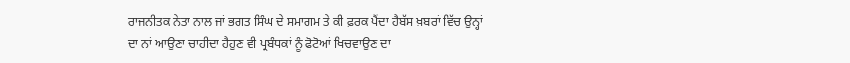ਰਾਜਨੀਤਕ ਨੇਤਾ ਨਾਲ ਜਾਂ ਭਗਤ ਸਿੰਘ ਦੇ ਸਮਾਗਮ ਤੇ ਕੀ ਫ਼ਰਕ ਪੈਂਦਾ ਹੈਬੱਸ ਖ਼ਬਰਾਂ ਵਿੱਚ ਉਨ੍ਹਾਂ ਦਾ ਨਾਂ ਆਉਣਾ ਚਾਹੀਦਾ ਹੈਹੁਣ ਵੀ ਪ੍ਰਬੰਧਕਾਂ ਨੂੰ ਫੋਟੋਆਂ ਖਿਚਵਾਉਣ ਦਾ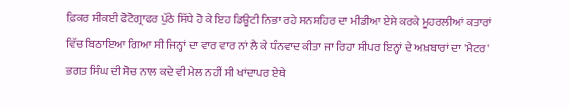ਫ਼ਿਕਰ ਸੀਕਈ ਫੋਟੋਗ੍ਰਾਫਰ ਪੁੱਠੇ ਸਿੱਧੇ ਹੋ ਕੇ ਇਹ ਡਿਊਟੀ ਨਿਭਾ ਰਹੇ ਸਨਸ਼ਹਿਰ ਦਾ ਮੀਡੀਆ ਏਸੇ ਕਰਕੇ ਮੂਹਰਲੀਆਂ ਕਤਾਰਾਂ ਵਿੱਚ ਬਿਠਾਇਆ ਗਿਆ ਸੀ ਜਿਨ੍ਹਾਂ ਦਾ ਵਾਰ ਵਾਰ ਨਾਂ ਲੈ ਕੇ ਧੰਨਵਾਦ ਕੀਤਾ ਜਾ ਰਿਹਾ ਸੀਪਰ ਇਨ੍ਹਾਂ ਦੇ ਅਖ਼ਬਾਰਾਂ ਦਾ 'ਮੈਟਰ' ਭਗਤ ਸਿੰਘ ਦੀ ਸੋਚ ਨਾਲ ਕਦੇ ਵੀ ਮੇਲ ਨਹੀਂ ਸੀ ਖਾਂਦਾਪਰ ਏਥੇ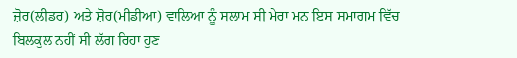ਜ਼ੋਰ(ਲੀਡਰ) ਅਤੇ ਸ਼ੋਰ(ਮੀਡੀਆ) ਵਾਲਿਆ ਨੂੰ ਸਲਾਮ ਸੀ ਮੇਰਾ ਮਨ ਇਸ ਸਮਾਗਮ ਵਿੱਚ ਬਿਲਕੁਲ ਨਹੀਂ ਸੀ ਲੱਗ ਰਿਹਾ ਹੁਣ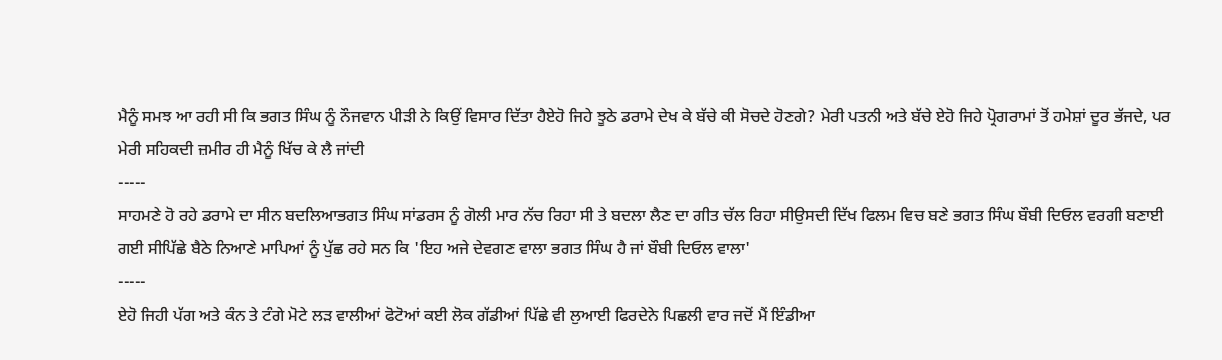ਮੈਨੂੰ ਸਮਝ ਆ ਰਹੀ ਸੀ ਕਿ ਭਗਤ ਸਿੰਘ ਨੂੰ ਨੌਜਵਾਨ ਪੀੜੀ ਨੇ ਕਿਉਂ ਵਿਸਾਰ ਦਿੱਤਾ ਹੈਏਹੋ ਜਿਹੇ ਝੂਠੇ ਡਰਾਮੇ ਦੇਖ ਕੇ ਬੱਚੇ ਕੀ ਸੋਚਦੇ ਹੋਣਗੇ? ਮੇਰੀ ਪਤਨੀ ਅਤੇ ਬੱਚੇ ਏਹੋ ਜਿਹੇ ਪ੍ਰੋਗਰਾਮਾਂ ਤੋਂ ਹਮੇਸ਼ਾਂ ਦੂਰ ਭੱਜਦੇ, ਪਰ ਮੇਰੀ ਸਹਿਕਦੀ ਜ਼ਮੀਰ ਹੀ ਮੈਨੂੰ ਖਿੱਚ ਕੇ ਲੈ ਜਾਂਦੀ
-----
ਸਾਹਮਣੇ ਹੋ ਰਹੇ ਡਰਾਮੇ ਦਾ ਸੀਨ ਬਦਲਿਆਭਗਤ ਸਿੰਘ ਸਾਂਡਰਸ ਨੂੰ ਗੋਲੀ ਮਾਰ ਨੱਚ ਰਿਹਾ ਸੀ ਤੇ ਬਦਲਾ ਲੈਣ ਦਾ ਗੀਤ ਚੱਲ ਰਿਹਾ ਸੀਉਸਦੀ ਦਿੱਖ ਫਿਲਮ ਵਿਚ ਬਣੇ ਭਗਤ ਸਿੰਘ ਬੌਬੀ ਦਿਓਲ ਵਰਗੀ ਬਣਾਈ ਗਈ ਸੀਪਿੱਛੇ ਬੈਠੇ ਨਿਆਣੇ ਮਾਪਿਆਂ ਨੂੰ ਪੁੱਛ ਰਹੇ ਸਨ ਕਿ 'ਇਹ ਅਜੇ ਦੇਵਗਣ ਵਾਲਾ ਭਗਤ ਸਿੰਘ ਹੈ ਜਾਂ ਬੌਬੀ ਦਿਓਲ ਵਾਲਾ'
-----
ਏਹੋ ਜਿਹੀ ਪੱਗ ਅਤੇ ਕੰਨ ਤੇ ਟੰਗੇ ਮੋਟੇ ਲੜ ਵਾਲੀਆਂ ਫੋਟੋਆਂ ਕਈ ਲੋਕ ਗੱਡੀਆਂ ਪਿੱਛੇ ਵੀ ਲੁਆਈ ਫਿਰਦੇਨੇ ਪਿਛਲੀ ਵਾਰ ਜਦੋਂ ਮੈਂ ਇੰਡੀਆ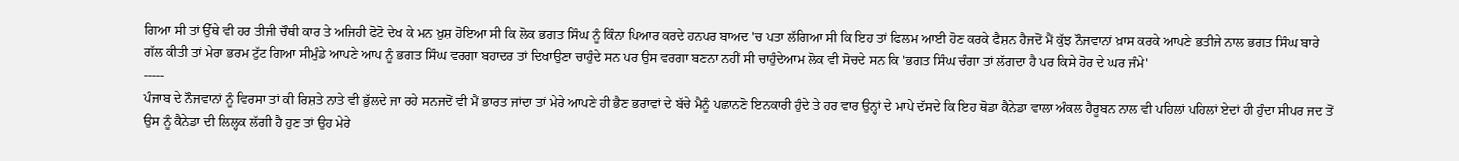ਗਿਆ ਸੀ ਤਾਂ ਉੱਥੇ ਵੀ ਹਰ ਤੀਜੀ ਚੌਥੀ ਕਾਰ ਤੇ ਅਜਿਹੀ ਫੋਟੋ ਦੇਖ ਕੇ ਮਨ ਖ਼ੁਸ਼ ਹੋਇਆ ਸੀ ਕਿ ਲੋਕ ਭਗਤ ਸਿੰਘ ਨੂੰ ਕਿੰਨਾ ਪਿਆਰ ਕਰਦੇ ਹਨਪਰ ਬਾਅਦ 'ਚ ਪਤਾ ਲੱਗਿਆ ਸੀ ਕਿ ਇਹ ਤਾਂ ਫਿਲਮ ਆਈ ਹੋਣ ਕਰਕੇ ਫੈਸ਼ਨ ਹੈਜਦੋਂ ਮੈਂ ਕੁੱਝ ਨੌਜਵਾਨਾਂ ਖ਼ਾਸ ਕਰਕੇ ਆਪਣੇ ਭਤੀਜੇ ਨਾਲ ਭਗਤ ਸਿੰਘ ਬਾਰੇ ਗੱਲ ਕੀਤੀ ਤਾਂ ਮੇਰਾ ਭਰਮ ਟੁੱਟ ਗਿਆ ਸੀਮੁੰਡੇ ਆਪਣੇ ਆਪ ਨੂੰ ਭਗਤ ਸਿੰਘ ਵਰਗਾ ਬਹਾਦਰ ਤਾਂ ਦਿਖਾਉਣਾ ਚਾਹੁੰਦੇ ਸਨ ਪਰ ਉਸ ਵਰਗਾ ਬਣਨਾ ਨਹੀਂ ਸੀ ਚਾਹੁੰਦੇਆਮ ਲੋਕ ਵੀ ਸੋਚਦੇ ਸਨ ਕਿ 'ਭਗਤ ਸਿੰਘ ਚੰਗਾ ਤਾਂ ਲੱਗਦਾ ਹੈ ਪਰ ਕਿਸੇ ਹੋਰ ਦੇ ਘਰ ਜੰਮੇ'
-----
ਪੰਜਾਬ ਦੇ ਨੌਜਵਾਨਾਂ ਨੂੰ ਵਿਰਸਾ ਤਾਂ ਕੀ ਰਿਸ਼ਤੇ ਨਾਤੇ ਵੀ ਭੁੱਲਦੇ ਜਾ ਰਹੇ ਸਨਜਦੋਂ ਵੀ ਮੈਂ ਭਾਰਤ ਜਾਂਦਾ ਤਾਂ ਮੇਰੇ ਆਪਣੇ ਹੀ ਭੈਣ ਭਰਾਵਾਂ ਦੇ ਬੱਚੇ ਮੈਨੂੰ ਪਛਾਨਣੋ ਇਨਕਾਰੀ ਹੁੰਦੇ ਤੇ ਹਰ ਵਾਰ ਉਨ੍ਹਾਂ ਦੇ ਮਾਪੇ ਦੱਸਦੇ ਕਿ ਇਹ ਥੋਡਾ ਕੈਨੇਡਾ ਵਾਲਾ ਅੰਕਲ ਹੈਰੂਬਨ ਨਾਲ ਵੀ ਪਹਿਲਾਂ ਪਹਿਲਾਂ ਏਦਾਂ ਹੀ ਹੁੰਦਾ ਸੀਪਰ ਜਦ ਤੋਂ ਉਸ ਨੂੰ ਕੈਨੇਡਾ ਦੀ ਲਿਲ੍ਹਕ ਲੱਗੀ ਹੈ ਹੁਣ ਤਾਂ ਉਹ ਮੇਰੇ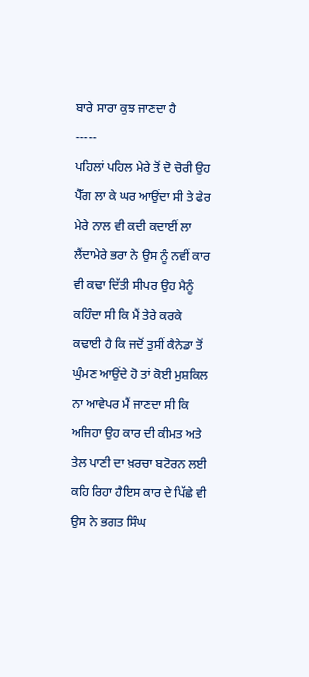ਬਾਰੇ ਸਾਰਾ ਕੁਝ ਜਾਣਦਾ ਹੈ
-----
ਪਹਿਲਾਂ ਪਹਿਲ ਮੇਰੇ ਤੋਂ ਦੋ ਚੋਰੀ ਉਹ ਪੈੱਗ ਲਾ ਕੇ ਘਰ ਆਉਂਦਾ ਸੀ ਤੇ ਫੇਰ ਮੇਰੇ ਨਾਲ ਵੀ ਕਦੀ ਕਦਾਈਂ ਲਾ ਲੈਂਦਾਮੇਰੇ ਭਰਾ ਨੇ ਉਸ ਨੂੰ ਨਵੀਂ ਕਾਰ ਵੀ ਕਢਾ ਦਿੱਤੀ ਸੀਪਰ ਉਹ ਮੈਨੂੰ ਕਹਿੰਦਾ ਸੀ ਕਿ ਮੈਂ ਤੇਰੇ ਕਰਕੇ ਕਢਾਈ ਹੈ ਕਿ ਜਦੋਂ ਤੁਸੀਂ ਕੈਨੇਡਾ ਤੋਂ ਘੁੰਮਣ ਆਉਂਦੇ ਹੋ ਤਾਂ ਕੋਈ ਮੁਸ਼ਕਿਲ ਨਾ ਆਵੇਪਰ ਮੈਂ ਜਾਣਦਾ ਸੀ ਕਿ ਅਜਿਹਾ ਉਹ ਕਾਰ ਦੀ ਕੀਮਤ ਅਤੇ ਤੇਲ ਪਾਣੀ ਦਾ ਖ਼ਰਚਾ ਬਟੋਰਨ ਲਈ ਕਹਿ ਰਿਹਾ ਹੈਇਸ ਕਾਰ ਦੇ ਪਿੱਛੇ ਵੀ ਉਸ ਨੇ ਭਗਤ ਸਿੰਘ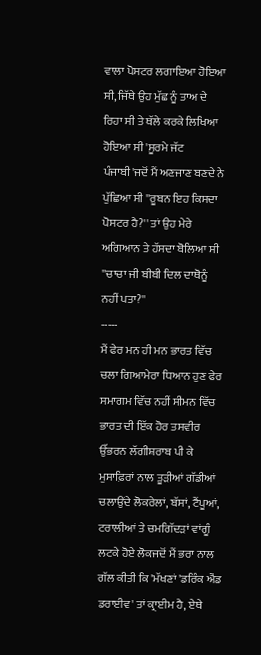ਵਾਲਾ ਪੋਸਟਰ ਲਗਾਇਆ ਹੋਇਆ ਸੀ, ਜਿੱਥੇ ਉਹ ਮੁੱਛ ਨੂੰ ਤਾਅ ਦੇ ਰਿਹਾ ਸੀ ਤੇ ਥੱਲੇ ਕਰਕੇ ਲਿਖਿਆ ਹੋਇਆ ਸੀ 'ਸੂਰਮੇ ਜੱਟ ਪੰਜਾਬੀ'ਜਦੋਂ ਮੈਂ ਅਣਜਾਣ ਬਣਦੇ ਨੇ ਪੁੱਛਿਆ ਸੀ ''ਰੂਬਨ ਇਹ ਕਿਸਦਾ ਪੋਸਟਰ ਹੈ?'' ਤਾਂ ਉਹ ਮੇਰੇ ਅਗਿਆਨ ਤੇ ਹੱਸਦਾ ਬੋਲਿਆ ਸੀ ''ਚਾਚਾ ਜੀ ਬੀਬੀ ਦਿਲ ਦਾਥੋਨੂੰ ਨਹੀਂ ਪਤਾ?''
-----
ਮੈਂ ਫੇਰ ਮਨ ਹੀ ਮਨ ਭਾਰਤ ਵਿੱਚ ਚਲਾ ਗਿਆਮੇਰਾ ਧਿਆਨ ਹੁਣ ਫੇਰ ਸਮਾਗਮ ਵਿੱਚ ਨਹੀਂ ਸੀਮਨ ਵਿੱਚ ਭਾਰਤ ਦੀ ਇੱਕ ਹੋਰ ਤਸਵੀਰ ਉੱਭਰਨ ਲੱਗੀਸ਼ਰਾਬ ਪੀ ਕੇ ਮੁਸਾਫ਼ਿਰਾਂ ਨਾਲ ਤੂੜੀਆਂ ਗੱਡੀਆਂ ਚਲਾਉਂਦੇ ਲੋਕਰੇਲਾਂ, ਬੱਸਾਂ, ਟੈਂਪੂਆਂ, ਟਰਾਲੀਆਂ ਤੇ ਚਮਗਿੱਦੜਾਂ ਵਾਂਗੂੰ ਲਟਕੇ ਹੋਏ ਲੋਕਜਦੋਂ ਮੈਂ ਭਰਾ ਨਾਲ ਗੱਲ ਕੀਤੀ ਕਿ 'ਮੱਖਣਾਂ 'ਡਰਿੰਕ ਐਂਡ ਡਰਾਈਵ' ਤਾਂ ਕ੍ਰਾਈਮ ਹੈ, ਏਥੇ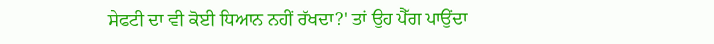ਸੇਫਟੀ ਦਾ ਵੀ ਕੋਈ ਧਿਆਨ ਨਹੀਂ ਰੱਖਦਾ?' ਤਾਂ ਉਹ ਪੈੱਗ ਪਾਉਂਦਾ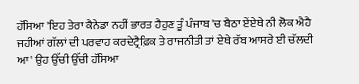ਹੱਸਿਆ 'ਇਹ ਤੇਰਾ ਕੈਨੇਡਾ ਨਹੀਂ ਭਾਰਤ ਹੈਹੁਣ ਤੂੰ ਪੰਜਾਬ 'ਚ ਬੈਠਾ ਏਂਏਥੇ ਨੀ ਲੋਕ ਐਹੈ ਜਹੀਆਂ ਗੱਲਾਂ ਦੀ ਪਰਵਾਹ ਕਰਦੇਟ੍ਰੈਫ਼ਿਕ ਤੇ ਰਾਜਨੀਤੀ ਤਾਂ ਏਥੇ ਰੱਬ ਆਸਰੇ ਈ ਚੱਲਦੀ ਆ' ਉਹ ਉੱਚੀ ਉੱਚੀ ਹੱਸਿਆ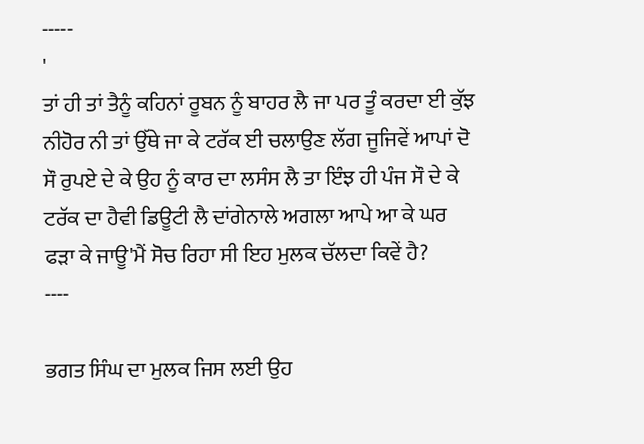-----
'
ਤਾਂ ਹੀ ਤਾਂ ਤੈਨੂੰ ਕਹਿਨਾਂ ਰੂਬਨ ਨੂੰ ਬਾਹਰ ਲੈ ਜਾ ਪਰ ਤੂੰ ਕਰਦਾ ਈ ਕੁੱਝ ਨੀਹੋਰ ਨੀ ਤਾਂ ਉੱਥੇ ਜਾ ਕੇ ਟਰੱਕ ਈ ਚਲਾਉਣ ਲੱਗ ਜੂਜਿਵੇਂ ਆਪਾਂ ਦੋ ਸੌ ਰੁਪਏ ਦੇ ਕੇ ਉਹ ਨੂੰ ਕਾਰ ਦਾ ਲਸੰਸ ਲੈ ਤਾ ਇੰਝ ਹੀ ਪੰਜ ਸੌ ਦੇ ਕੇ ਟਰੱਕ ਦਾ ਹੈਵੀ ਡਿਊਟੀ ਲੈ ਦਾਂਗੇਨਾਲੇ ਅਗਲਾ ਆਪੇ ਆ ਕੇ ਘਰ ਫੜਾ ਕੇ ਜਾਊ'ਮੈਂ ਸੋਚ ਰਿਹਾ ਸੀ ਇਹ ਮੁਲਕ ਚੱਲਦਾ ਕਿਵੇਂ ਹੈ?
----

ਭਗਤ ਸਿੰਘ ਦਾ ਮੁਲਕ ਜਿਸ ਲਈ ਉਹ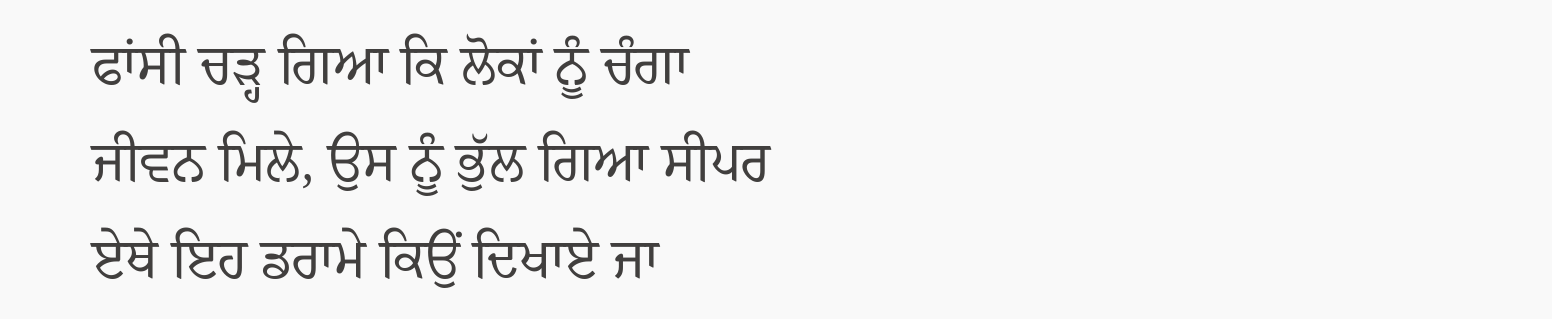ਫਾਂਸੀ ਚੜ੍ਹ ਗਿਆ ਕਿ ਲੋਕਾਂ ਨੂੰ ਚੰਗਾ ਜੀਵਨ ਮਿਲੇ, ਉਸ ਨੂੰ ਭੁੱਲ ਗਿਆ ਸੀਪਰ ਏਥੇ ਇਹ ਡਰਾਮੇ ਕਿਉਂ ਦਿਖਾਏ ਜਾ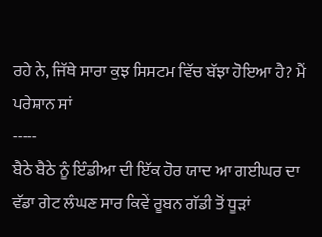ਰਹੇ ਨੇ, ਜਿੱਥੇ ਸਾਰਾ ਕੁਝ ਸਿਸਟਮ ਵਿੱਚ ਬੱਝਾ ਹੋਇਆ ਹੈ? ਮੈਂ ਪਰੇਸ਼ਾਨ ਸਾਂ
-----
ਬੈਠੇ ਬੈਠੇ ਨੂੰ ਇੰਡੀਆ ਦੀ ਇੱਕ ਹੋਰ ਯਾਦ ਆ ਗਈਘਰ ਦਾ ਵੱਡਾ ਗੇਟ ਲੰਘਣ ਸਾਰ ਕਿਵੇਂ ਰੂਬਨ ਗੱਡੀ ਤੋਂ ਧੂੜਾਂ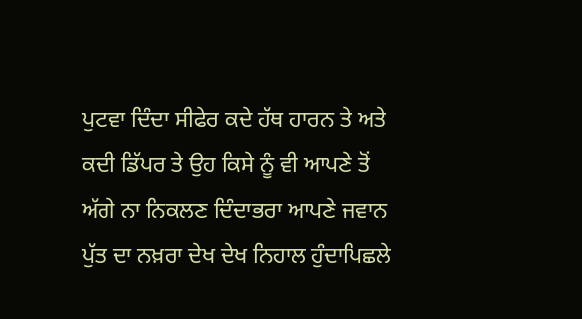ਪੁਟਵਾ ਦਿੰਦਾ ਸੀਫੇਰ ਕਦੇ ਹੱਥ ਹਾਰਨ ਤੇ ਅਤੇ ਕਦੀ ਡਿੱਪਰ ਤੇ ਉਹ ਕਿਸੇ ਨੂੰ ਵੀ ਆਪਣੇ ਤੋਂ ਅੱਗੇ ਨਾ ਨਿਕਲਣ ਦਿੰਦਾਭਰਾ ਆਪਣੇ ਜਵਾਨ ਪੁੱਤ ਦਾ ਨਖ਼ਰਾ ਦੇਖ ਦੇਖ ਨਿਹਾਲ ਹੁੰਦਾਪਿਛਲੇ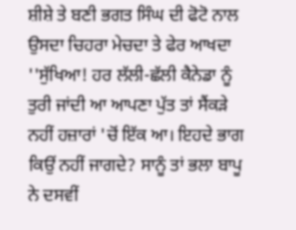ਸ਼ੀਸ਼ੇ ਤੇ ਬਣੀ ਭਗਤ ਸਿੰਘ ਦੀ ਫੋਟੋ ਨਾਲ ਉਸਦਾ ਚਿਹਰਾ ਮੇਚਦਾ ਤੇ ਫੇਰ ਆਖਦਾ ''ਸੁੱਖਿਆ! ਹਰ ਲੱਲੀ-ਛੱਲੀ ਕੈਨੇਡਾ ਨੂੰ ਤੁਰੀ ਜਾਂਦੀ ਆ ਆਪਣਾ ਪੁੱਤ ਤਾਂ ਸੈਂਕੜੇ ਨਹੀਂ ਹਜ਼ਾਰਾਂ 'ਚੋਂ ਇੱਕ ਆ। ਇਹਦੇ ਭਾਗ ਕਿਉਂ ਨਹੀਂ ਜਾਗਦੇ? ਸਾਨੂੰ ਤਾਂ ਭਲਾ ਬਾਪੂ ਨੇ ਦਸਵੀਂ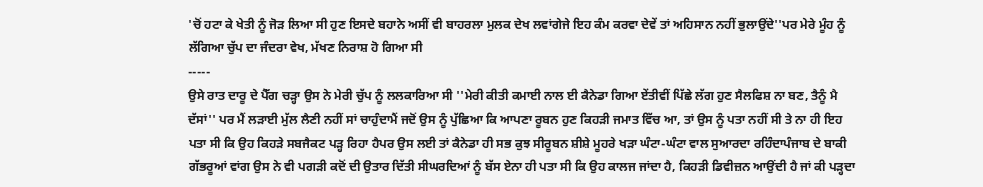'ਚੋਂ ਹਟਾ ਕੇ ਖੇਤੀ ਨੂੰ ਜੋੜ ਲਿਆ ਸੀ ਹੁਣ ਇਸਦੇ ਬਹਾਨੇ ਅਸੀਂ ਵੀ ਬਾਹਰਲਾ ਮੁਲਕ ਦੇਖ ਲਵਾਂਗੇਜੇ ਇਹ ਕੰਮ ਕਰਵਾ ਦੇਵੇਂ ਤਾਂ ਅਹਿਸਾਨ ਨਹੀਂ ਭੁਲਾਉਂਦੇ''ਪਰ ਮੇਰੇ ਮੂੰਹ ਨੂੰ ਲੱਗਿਆ ਚੁੱਪ ਦਾ ਜੰਦਰਾ ਵੇਖ, ਮੱਖਣ ਨਿਰਾਸ਼ ਹੋ ਗਿਆ ਸੀ
-----
ਉਸੇ ਰਾਤ ਦਾਰੂ ਦੇ ਪੈੱਗ ਚੜ੍ਹਾ ਉਸ ਨੇ ਮੇਰੀ ਚੁੱਪ ਨੂੰ ਲਲਕਾਰਿਆ ਸੀ ''ਮੇਰੀ ਕੀਤੀ ਕਮਾਈ ਨਾਲ ਈ ਕੈਨੇਡਾ ਗਿਆ ਏਂਤੀਵੀਂ ਪਿੱਛੇ ਲੱਗ ਹੁਣ ਸੈਲਫਿਸ਼ ਨਾ ਬਣ, ਤੈਨੂੰ ਮੈ ਦੱਸਾਂ'' ਪਰ ਮੈਂ ਲੜਾਈ ਮੁੱਲ ਲੈਣੀ ਨਹੀਂ ਸਾਂ ਚਾਹੁੰਦਾਮੈਂ ਜਦੋਂ ਉਸ ਨੂੰ ਪੁੱਛਿਆ ਕਿ ਆਪਣਾ ਰੂਬਨ ਹੁਣ ਕਿਹੜੀ ਜਮਾਤ ਵਿੱਚ ਆ, ਤਾਂ ਉਸ ਨੂੰ ਪਤਾ ਨਹੀਂ ਸੀ ਤੇ ਨਾ ਹੀ ਇਹ ਪਤਾ ਸੀ ਕਿ ਉਹ ਕਿਹੜੇ ਸਬਜੈਕਟ ਪੜ੍ਹ ਰਿਹਾ ਹੈਪਰ ਉਸ ਲਈ ਤਾਂ ਕੈਨੇਡਾ ਹੀ ਸਭ ਕੁਝ ਸੀਰੂਬਨ ਸ਼ੀਸ਼ੇ ਮੂਹਰੇ ਖੜਾ ਘੰਟਾ-ਘੰਟਾ ਵਾਲ ਸੁਆਰਦਾ ਰਹਿੰਦਾਪੰਜਾਬ ਦੇ ਬਾਕੀ ਗੱਭਰੂਆਂ ਵਾਂਗ ਉਸ ਨੇ ਵੀ ਪਗੜੀ ਕਦੋਂ ਦੀ ਉਤਾਰ ਦਿੱਤੀ ਸੀਘਰਦਿਆਂ ਨੂੰ ਬੱਸ ਏਨਾ ਹੀ ਪਤਾ ਸੀ ਕਿ ਉਹ ਕਾਲਜ ਜਾਂਦਾ ਹੈ, ਕਿਹੜੀ ਡਿਵੀਜ਼ਨ ਆਉਂਦੀ ਹੈ ਜਾਂ ਕੀ ਪੜ੍ਹਦਾ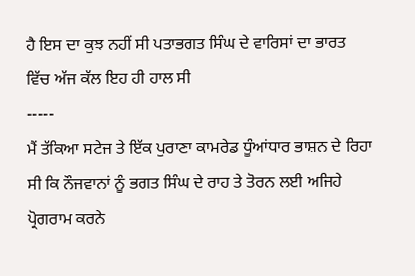ਹੈ ਇਸ ਦਾ ਕੁਝ ਨਹੀਂ ਸੀ ਪਤਾਭਗਤ ਸਿੰਘ ਦੇ ਵਾਰਿਸਾਂ ਦਾ ਭਾਰਤ ਵਿੱਚ ਅੱਜ ਕੱਲ ਇਹ ਹੀ ਹਾਲ ਸੀ
-----
ਮੈਂ ਤੱਕਿਆ ਸਟੇਜ ਤੇ ਇੱਕ ਪੁਰਾਣਾ ਕਾਮਰੇਡ ਧੂੰਆਂਧਾਰ ਭਾਸ਼ਨ ਦੇ ਰਿਹਾ ਸੀ ਕਿ ਨੌਜਵਾਨਾਂ ਨੂੰ ਭਗਤ ਸਿੰਘ ਦੇ ਰਾਹ ਤੇ ਤੋਰਨ ਲਈ ਅਜਿਹੇ ਪ੍ਰੋਗਰਾਮ ਕਰਨੇ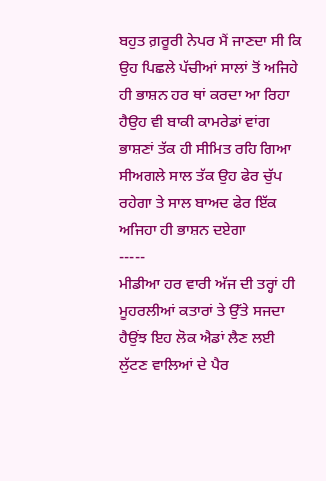ਬਹੁਤ ਗ਼ਰੂਰੀ ਨੇਪਰ ਮੈਂ ਜਾਣਦਾ ਸੀ ਕਿ ਉਹ ਪਿਛਲੇ ਪੱਚੀਆਂ ਸਾਲਾਂ ਤੋਂ ਅਜਿਹੇ ਹੀ ਭਾਸ਼ਨ ਹਰ ਥਾਂ ਕਰਦਾ ਆ ਰਿਹਾ ਹੈਉਹ ਵੀ ਬਾਕੀ ਕਾਮਰੇਡਾਂ ਵਾਂਗ ਭਾਸ਼ਣਾਂ ਤੱਕ ਹੀ ਸੀਮਿਤ ਰਹਿ ਗਿਆ ਸੀਅਗਲੇ ਸਾਲ ਤੱਕ ਉਹ ਫੇਰ ਚੁੱਪ ਰਹੇਗਾ ਤੇ ਸਾਲ ਬਾਅਦ ਫੇਰ ਇੱਕ ਅਜਿਹਾ ਹੀ ਭਾਸ਼ਨ ਦਏਗਾ
-----
ਮੀਡੀਆ ਹਰ ਵਾਰੀ ਅੱਜ ਦੀ ਤਰ੍ਹਾਂ ਹੀ ਮੂਹਰਲੀਆਂ ਕਤਾਰਾਂ ਤੇ ਉੱਤੇ ਸਜਦਾ ਹੈਉਂਝ ਇਹ ਲੋਕ ਐਡਾਂ ਲੈਣ ਲਈ ਲੁੱਟਣ ਵਾਲਿਆਂ ਦੇ ਪੈਰ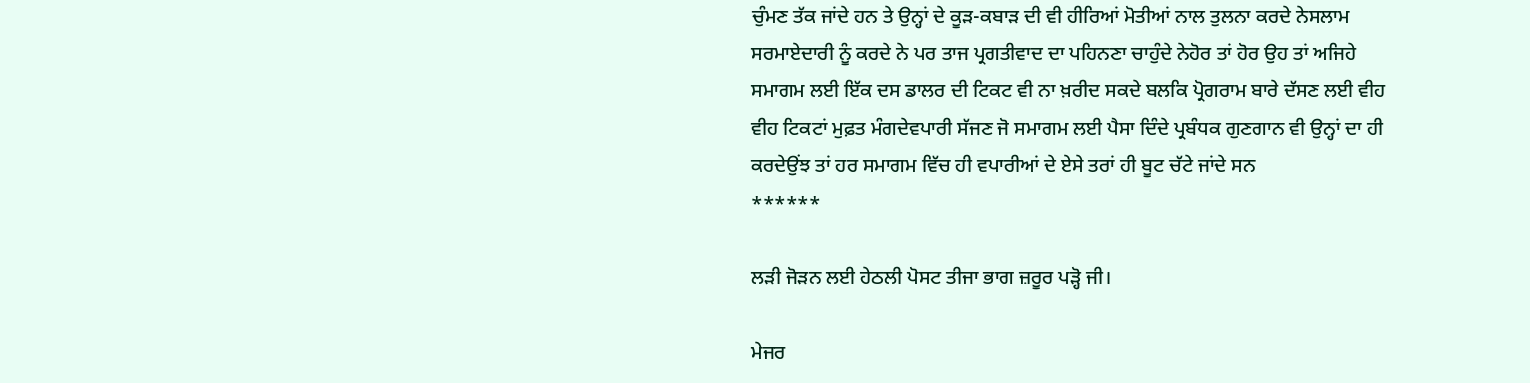ਚੁੰਮਣ ਤੱਕ ਜਾਂਦੇ ਹਨ ਤੇ ਉਨ੍ਹਾਂ ਦੇ ਕੂੜ-ਕਬਾੜ ਦੀ ਵੀ ਹੀਰਿਆਂ ਮੋਤੀਆਂ ਨਾਲ ਤੁਲਨਾ ਕਰਦੇ ਨੇਸਲਾਮ ਸਰਮਾਏਦਾਰੀ ਨੂੰ ਕਰਦੇ ਨੇ ਪਰ ਤਾਜ ਪ੍ਰਗਤੀਵਾਦ ਦਾ ਪਹਿਨਣਾ ਚਾਹੁੰਦੇ ਨੇਹੋਰ ਤਾਂ ਹੋਰ ਉਹ ਤਾਂ ਅਜਿਹੇ ਸਮਾਗਮ ਲਈ ਇੱਕ ਦਸ ਡਾਲਰ ਦੀ ਟਿਕਟ ਵੀ ਨਾ ਖ਼ਰੀਦ ਸਕਦੇ ਬਲਕਿ ਪ੍ਰੋਗਰਾਮ ਬਾਰੇ ਦੱਸਣ ਲਈ ਵੀਹ ਵੀਹ ਟਿਕਟਾਂ ਮੁਫ਼ਤ ਮੰਗਦੇਵਪਾਰੀ ਸੱਜਣ ਜੋ ਸਮਾਗਮ ਲਈ ਪੈਸਾ ਦਿੰਦੇ ਪ੍ਰਬੰਧਕ ਗੁਣਗਾਨ ਵੀ ਉਨ੍ਹਾਂ ਦਾ ਹੀ ਕਰਦੇਉਂਝ ਤਾਂ ਹਰ ਸਮਾਗਮ ਵਿੱਚ ਹੀ ਵਪਾਰੀਆਂ ਦੇ ਏਸੇ ਤਰਾਂ ਹੀ ਬੂਟ ਚੱਟੇ ਜਾਂਦੇ ਸਨ
******

ਲੜੀ ਜੋੜਨ ਲਈ ਹੇਠਲੀ ਪੋਸਟ ਤੀਜਾ ਭਾਗ ਜ਼ਰੂਰ ਪੜ੍ਹੋ ਜੀ।

ਮੇਜਰ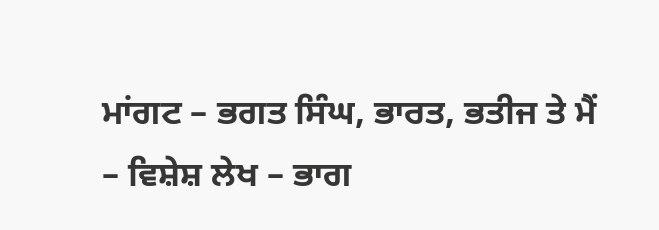ਮਾਂਗਟ – ਭਗਤ ਸਿੰਘ, ਭਾਰਤ, ਭਤੀਜ ਤੇ ਮੈਂ – ਵਿਸ਼ੇਸ਼ ਲੇਖ – ਭਾਗ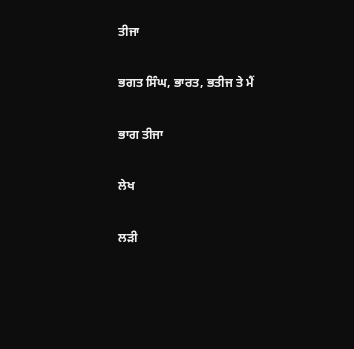ਤੀਜਾ

ਭਗਤ ਸਿੰਘ, ਭਾਰਤ, ਭਤੀਜ ਤੇ ਮੈਂ

ਭਾਗ ਤੀਜਾ

ਲੇਖ

ਲੜੀ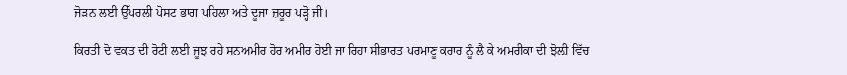ਜੋੜਨ ਲਈ ਉੱਪਰਲੀ ਪੋਸਟ ਭਾਗ ਪਹਿਲਾ ਅਤੇ ਦੂਜਾ ਜ਼ਰੂਰ ਪੜ੍ਹੋ ਜੀ।

ਕਿਰਤੀ ਦੋ ਵਕਤ ਦੀ ਰੋਟੀ ਲਈ ਜੂਝ ਰਹੇ ਸਨਅਮੀਰ ਹੋਰ ਅਮੀਰ ਹੋਈ ਜਾ ਰਿਹਾ ਸੀਭਾਰਤ ਪਰਮਾਣੂ ਕਰਾਰ ਨੂੰ ਲੈ ਕੇ ਅਮਰੀਕਾ ਦੀ ਝੋਲ਼ੀ ਵਿੱਚ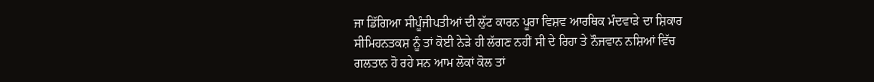ਜਾ ਡਿੱਗਿਆ ਸੀਪੂੰਜੀਪਤੀਆਂ ਦੀ ਲੁੱਟ ਕਾਰਨ ਪੂਰਾ ਵਿਸ਼ਵ ਆਰਥਿਕ ਮੰਦਵਾੜੇ ਦਾ ਸ਼ਿਕਾਰ ਸੀਮਿਹਨਤਕਸ਼ ਨੂੰ ਤਾਂ ਕੋਈ ਨੇੜੇ ਹੀ ਲੱਗਣ ਨਹੀਂ ਸੀ ਦੇ ਰਿਹਾ ਤੇ ਨੌਜਵਾਨ ਨਸ਼ਿਆਂ ਵਿੱਚ ਗਲਤਾਨ ਹੋ ਰਹੇ ਸਨ ਆਮ ਲੋਕਾਂ ਕੋਲ ਤਾਂ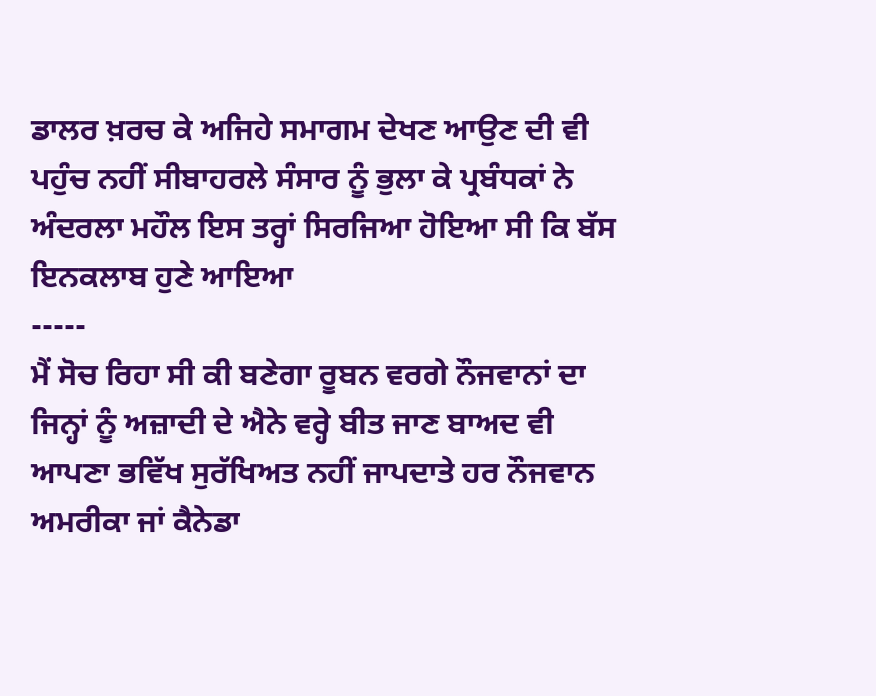ਡਾਲਰ ਖ਼ਰਚ ਕੇ ਅਜਿਹੇ ਸਮਾਗਮ ਦੇਖਣ ਆਉਣ ਦੀ ਵੀ ਪਹੁੰਚ ਨਹੀਂ ਸੀਬਾਹਰਲੇ ਸੰਸਾਰ ਨੂੰ ਭੁਲਾ ਕੇ ਪ੍ਰਬੰਧਕਾਂ ਨੇ ਅੰਦਰਲਾ ਮਹੌਲ ਇਸ ਤਰ੍ਹਾਂ ਸਿਰਜਿਆ ਹੋਇਆ ਸੀ ਕਿ ਬੱਸ ਇਨਕਲਾਬ ਹੁਣੇ ਆਇਆ
-----
ਮੈਂ ਸੋਚ ਰਿਹਾ ਸੀ ਕੀ ਬਣੇਗਾ ਰੂਬਨ ਵਰਗੇ ਨੌਜਵਾਨਾਂ ਦਾ ਜਿਨ੍ਹਾਂ ਨੂੰ ਅਜ਼ਾਦੀ ਦੇ ਐਨੇ ਵਰ੍ਹੇ ਬੀਤ ਜਾਣ ਬਾਅਦ ਵੀ ਆਪਣਾ ਭਵਿੱਖ ਸੁਰੱਖਿਅਤ ਨਹੀਂ ਜਾਪਦਾਤੇ ਹਰ ਨੌਜਵਾਨ ਅਮਰੀਕਾ ਜਾਂ ਕੈਨੇਡਾ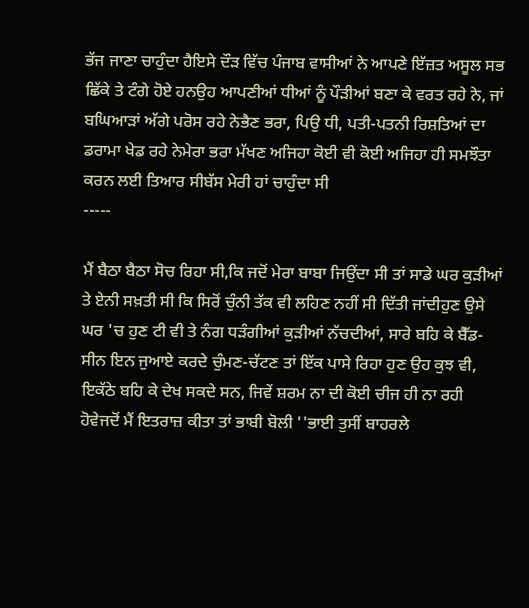ਭੱਜ ਜਾਣਾ ਚਾਹੁੰਦਾ ਹੈਇਸੇ ਦੌੜ ਵਿੱਚ ਪੰਜਾਬ ਵਾਸੀਆਂ ਨੇ ਆਪਣੇ ਇੱਜ਼ਤ ਅਸੂਲ ਸਭ ਛਿੱਕੇ ਤੇ ਟੰਗੇ ਹੋਏ ਹਨਉਹ ਆਪਣੀਆਂ ਧੀਆਂ ਨੂੰ ਪੌੜੀਆਂ ਬਣਾ ਕੇ ਵਰਤ ਰਹੇ ਨੇ, ਜਾਂ ਬਘਿਆੜਾਂ ਅੱਗੇ ਪਰੋਸ ਰਹੇ ਨੇਭੈਣ ਭਰਾ, ਪਿਉ ਧੀ, ਪਤੀ-ਪਤਨੀ ਰਿਸ਼ਤਿਆਂ ਦਾ ਡਰਾਮਾ ਖੇਡ ਰਹੇ ਨੇਮੇਰਾ ਭਰਾ ਮੱਖਣ ਅਜਿਹਾ ਕੋਈ ਵੀ ਕੋਈ ਅਜਿਹਾ ਹੀ ਸਮਝੌਤਾ ਕਰਨ ਲਈ ਤਿਆਰ ਸੀਬੱਸ ਮੇਰੀ ਹਾਂ ਚਾਹੁੰਦਾ ਸੀ
-----

ਮੈਂ ਬੈਠਾ ਬੈਠਾ ਸੋਚ ਰਿਹਾ ਸੀ,ਕਿ ਜਦੋਂ ਮੇਰਾ ਬਾਬਾ ਜਿਉਂਦਾ ਸੀ ਤਾਂ ਸਾਡੇ ਘਰ ਕੁੜੀਆਂ ਤੇ ਏਨੀ ਸਖ਼ਤੀ ਸੀ ਕਿ ਸਿਰੋਂ ਚੁੰਨੀ ਤੱਕ ਵੀ ਲਹਿਣ ਨਹੀਂ ਸੀ ਦਿੱਤੀ ਜਾਂਦੀਹੁਣ ਉਸੇ ਘਰ 'ਚ ਹੁਣ ਟੀ ਵੀ ਤੇ ਨੰਗ ਧੜੰਗੀਆਂ ਕੁੜੀਆਂ ਨੱਚਦੀਆਂ, ਸਾਰੇ ਬਹਿ ਕੇ ਬੈੱਡ-ਸੀਨ ਇਨ ਜੁਆਏ ਕਰਦੇ ਚੁੰਮਣ-ਚੱਟਣ ਤਾਂ ਇੱਕ ਪਾਸੇ ਰਿਹਾ ਹੁਣ ਉਹ ਕੁਝ ਵੀ, ਇਕੱਠੇ ਬਹਿ ਕੇ ਦੇਖ ਸਕਦੇ ਸਨ, ਜਿਵੇਂ ਸ਼ਰਮ ਨਾ ਦੀ ਕੋਈ ਚੀਜ ਹੀ ਨਾ ਰਹੀ ਹੋਵੇਜਦੋਂ ਮੈਂ ਇਤਰਾਜ਼ ਕੀਤਾ ਤਾਂ ਭਾਬੀ ਬੋਲੀ ''ਭਾਈ ਤੁਸੀਂ ਬਾਹਰਲੇ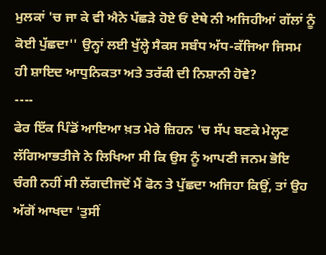ਮੁਲਕਾਂ 'ਚ ਜਾ ਕੇ ਵੀ ਐਨੇ ਪੱਛੜੇ ਹੋਏ ਓਂ ਏਥੇ ਨੀ ਅਜਿਹੀਆਂ ਗੱਲਾਂ ਨੂੰ ਕੋਈ ਪੁੱਛਦਾ'' ਉਨ੍ਹਾਂ ਲਈ ਖੁੱਲ੍ਹੇ ਸੈਕਸ ਸਬੰਧ ਅੱਧ-ਕੱਜਿਆ ਜਿਸਮ ਹੀ ਸ਼ਾਇਦ ਆਧੁਨਿਕਤਾ ਅਤੇ ਤਰੱਕੀ ਦੀ ਨਿਸ਼ਾਨੀ ਹੋਵੇ?
----
ਫੇਰ ਇੱਕ ਪਿੰਡੋਂ ਆਇਆ ਖ਼ਤ ਮੇਰੇ ਜ਼ਿਹਨ 'ਚ ਸੱਪ ਬਣਕੇ ਮੇਲ੍ਹਣ ਲੱਗਿਆਭਤੀਜੇ ਨੇ ਲਿਖਿਆ ਸੀ ਕਿ ਉਸ ਨੂੰ ਆਪਣੀ ਜਨਮ ਭੋਇ ਚੰਗੀ ਨਹੀਂ ਸੀ ਲੱਗਦੀਜਦੋਂ ਮੈਂ ਫੋਨ ਤੇ ਪੁੱਛਦਾ ਅਜਿਹਾ ਕਿਉਂ, ਤਾਂ ਉਹ ਅੱਗੋਂ ਆਖਦਾ 'ਤੁਸੀਂ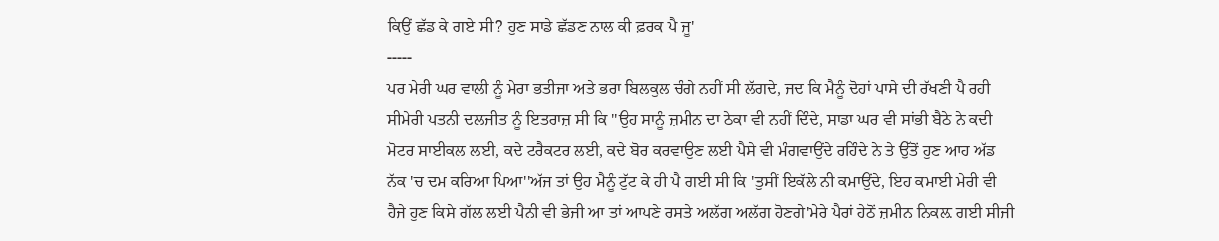ਕਿਉਂ ਛੱਡ ਕੇ ਗਏ ਸੀ? ਹੁਣ ਸਾਡੇ ਛੱਡਣ ਨਾਲ ਕੀ ਫ਼ਰਕ ਪੈ ਜੂ'
-----
ਪਰ ਮੇਰੀ ਘਰ ਵਾਲੀ ਨੂੰ ਮੇਰਾ ਭਤੀਜਾ ਅਤੇ ਭਰਾ ਬਿਲਕੁਲ ਚੰਗੇ ਨਹੀਂ ਸੀ ਲੱਗਦੇ, ਜਦ ਕਿ ਮੈਨੂੰ ਦੋਹਾਂ ਪਾਸੇ ਦੀ ਰੱਖਣੀ ਪੈ ਰਹੀ ਸੀਮੇਰੀ ਪਤਨੀ ਦਲਜੀਤ ਨੂੰ ਇਤਰਾਜ਼ ਸੀ ਕਿ ''ਉਹ ਸਾਨੂੰ ਜ਼ਮੀਨ ਦਾ ਠੇਕਾ ਵੀ ਨਹੀਂ ਦਿੰਦੇ, ਸਾਡਾ ਘਰ ਵੀ ਸਾਂਭੀ ਬੈਠੇ ਨੇ ਕਦੀ ਮੋਟਰ ਸਾਈਕਲ ਲਈ, ਕਦੇ ਟਰੈਕਟਰ ਲਈ, ਕਦੇ ਬੋਰ ਕਰਵਾਉਣ ਲਈ ਪੈਸੇ ਵੀ ਮੰਗਵਾਉਂਦੇ ਰਹਿੰਦੇ ਨੇ ਤੇ ਉੱਤੋਂ ਹੁਣ ਆਹ ਅੱਡ ਨੱਕ 'ਚ ਦਮ ਕਰਿਆ ਪਿਆ''ਅੱਜ ਤਾਂ ਉਹ ਮੈਨੂੰ ਟੁੱਟ ਕੇ ਹੀ ਪੈ ਗਈ ਸੀ ਕਿ 'ਤੁਸੀਂ ਇਕੱਲੇ ਨੀ ਕਮਾਉਂਦੇ, ਇਹ ਕਮਾਈ ਮੇਰੀ ਵੀ ਹੈਜੇ ਹੁਣ ਕਿਸੇ ਗੱਲ ਲਈ ਪੈਨੀ ਵੀ ਭੇਜੀ ਆ ਤਾਂ ਆਪਣੇ ਰਸਤੇ ਅਲੱਗ ਅਲੱਗ ਹੋਣਗੇ'ਮੇਰੇ ਪੈਰਾਂ ਹੇਠੋਂ ਜ਼ਮੀਨ ਨਿਕਲ਼ ਗਈ ਸੀਜੀ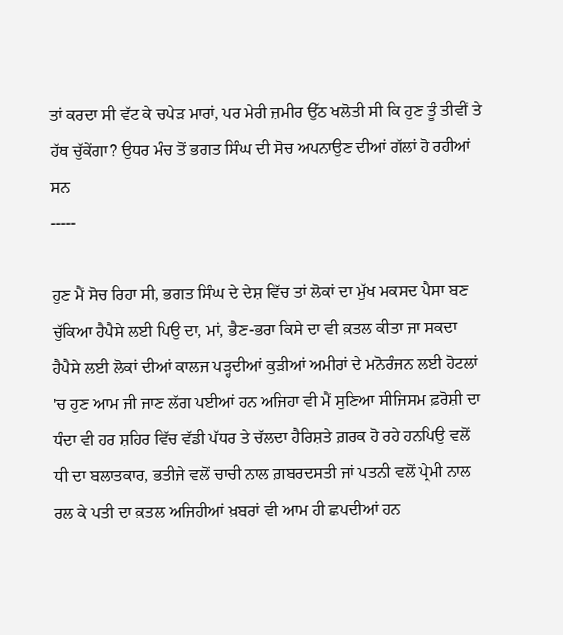ਤਾਂ ਕਰਦਾ ਸੀ ਵੱਟ ਕੇ ਚਪੇੜ ਮਾਰਾਂ, ਪਰ ਮੇਰੀ ਜ਼ਮੀਰ ਉੱਠ ਖਲੋਤੀ ਸੀ ਕਿ ਹੁਣ ਤੂੰ ਤੀਵੀਂ ਤੇ ਹੱਥ ਚੁੱਕੇਂਗਾ? ਉਧਰ ਮੰਚ ਤੋਂ ਭਗਤ ਸਿੰਘ ਦੀ ਸੋਚ ਅਪਨਾਉਣ ਦੀਆਂ ਗੱਲਾਂ ਹੋ ਰਹੀਆਂ ਸਨ
-----

ਹੁਣ ਮੈਂ ਸੋਚ ਰਿਹਾ ਸੀ, ਭਗਤ ਸਿੰਘ ਦੇ ਦੇਸ਼ ਵਿੱਚ ਤਾਂ ਲੋਕਾਂ ਦਾ ਮੁੱਖ ਮਕਸਦ ਪੈਸਾ ਬਣ ਚੁੱਕਿਆ ਹੈਪੈਸੇ ਲਈ ਪਿਉ ਦਾ, ਮਾਂ, ਭੈਣ-ਭਰਾ ਕਿਸੇ ਦਾ ਵੀ ਕ਼ਤਲ ਕੀਤਾ ਜਾ ਸਕਦਾ ਹੈਪੈਸੇ ਲਈ ਲੋਕਾਂ ਦੀਆਂ ਕਾਲਜ ਪੜ੍ਹਦੀਆਂ ਕੁੜੀਆਂ ਅਮੀਰਾਂ ਦੇ ਮਨੋਰੰਜਨ ਲਈ ਹੋਟਲਾਂ 'ਚ ਹੁਣ ਆਮ ਜੀ ਜਾਣ ਲੱਗ ਪਈਆਂ ਹਨ ਅਜਿਹਾ ਵੀ ਮੈਂ ਸੁਣਿਆ ਸੀਜਿਸਮ ਫ਼ਰੋਸ਼ੀ ਦਾ ਧੰਦਾ ਵੀ ਹਰ ਸ਼ਹਿਰ ਵਿੱਚ ਵੱਡੀ ਪੱਧਰ ਤੇ ਚੱਲਦਾ ਹੈਰਿਸ਼ਤੇ ਗ਼ਰਕ ਹੋ ਰਹੇ ਹਨਪਿਉ ਵਲੋਂ ਧੀ ਦਾ ਬਲਾਤਕਾਰ, ਭਤੀਜੇ ਵਲੋਂ ਚਾਚੀ ਨਾਲ ਗ਼ਬਰਦਸਤੀ ਜਾਂ ਪਤਨੀ ਵਲੋਂ ਪ੍ਰੇਮੀ ਨਾਲ ਰਲ ਕੇ ਪਤੀ ਦਾ ਕ਼ਤਲ ਅਜਿਹੀਆਂ ਖ਼ਬਰਾਂ ਵੀ ਆਮ ਹੀ ਛਪਦੀਆਂ ਹਨ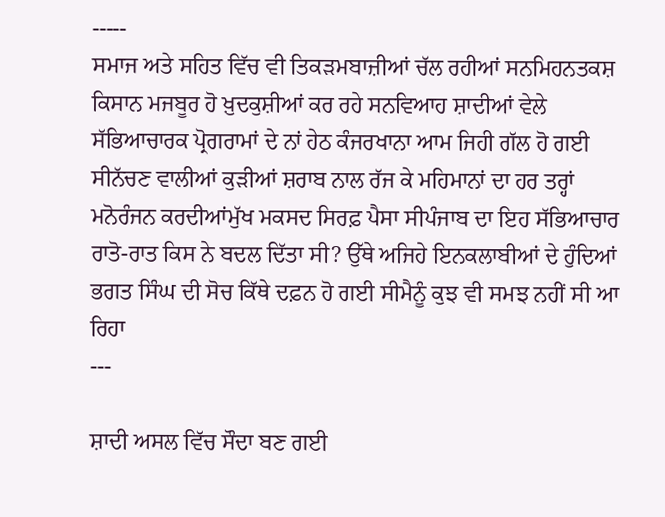-----
ਸਮਾਜ ਅਤੇ ਸਹਿਤ ਵਿੱਚ ਵੀ ਤਿਕੜਮਬਾਜ਼ੀਆਂ ਚੱਲ ਰਹੀਆਂ ਸਨਮਿਹਨਤਕਸ਼ ਕਿਸਾਨ ਮਜਬੂਰ ਹੋ ਖ਼ੁਦਕੁਸ਼ੀਆਂ ਕਰ ਰਹੇ ਸਨਵਿਆਹ ਸ਼ਾਦੀਆਂ ਵੇਲੇ ਸੱਭਿਆਚਾਰਕ ਪ੍ਰੋਗਰਾਮਾਂ ਦੇ ਨਾਂ ਹੇਠ ਕੰਜਰਖਾਨਾ ਆਮ ਜਿਹੀ ਗੱਲ ਹੋ ਗਈ ਸੀਨੱਚਣ ਵਾਲੀਆਂ ਕੁੜੀਆਂ ਸ਼ਰਾਬ ਨਾਲ ਰੱਜ ਕੇ ਮਹਿਮਾਨਾਂ ਦਾ ਹਰ ਤਰ੍ਹਾਂ ਮਨੋਰੰਜਨ ਕਰਦੀਆਂਮੁੱਖ ਮਕਸਦ ਸਿਰਫ਼ ਪੈਸਾ ਸੀਪੰਜਾਬ ਦਾ ਇਹ ਸੱਭਿਆਚਾਰ ਰਾਤੋ-ਰਾਤ ਕਿਸ ਨੇ ਬਦਲ ਦਿੱਤਾ ਸੀ? ਉੱਥੇ ਅਜਿਹੇ ਇਨਕਲਾਬੀਆਂ ਦੇ ਹੁੰਦਿਆਂ ਭਗਤ ਸਿੰਘ ਦੀ ਸੋਚ ਕਿੱਥੇ ਦਫ਼ਨ ਹੋ ਗਈ ਸੀਮੈਨੂੰ ਕੁਝ ਵੀ ਸਮਝ ਨਹੀਂ ਸੀ ਆ ਰਿਹਾ
---

ਸ਼ਾਦੀ ਅਸਲ ਵਿੱਚ ਸੌਦਾ ਬਣ ਗਈ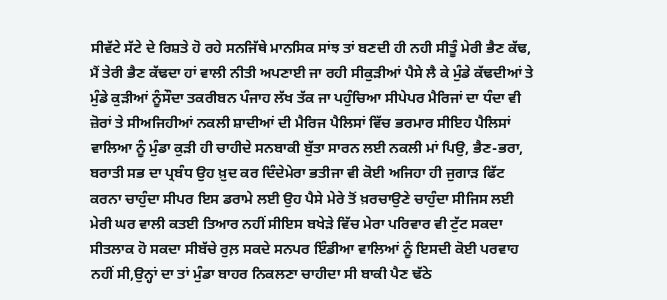ਸੀਵੱਟੇ ਸੱਟੇ ਦੇ ਰਿਸ਼ਤੇ ਹੋ ਰਹੇ ਸਨਜਿੱਥੇ ਮਾਨਸਿਕ ਸਾਂਝ ਤਾਂ ਬਣਦੀ ਹੀ ਨਹੀ ਸੀਤੂੰ ਮੇਰੀ ਭੈਣ ਕੱਢ, ਮੈਂ ਤੇਰੀ ਭੈਣ ਕੱਢਦਾ ਹਾਂ ਵਾਲੀ ਨੀਤੀ ਅਪਣਾਈ ਜਾ ਰਹੀ ਸੀਕੁੜੀਆਂ ਪੈਸੇ ਲੈ ਕੇ ਮੁੰਡੇ ਕੱਢਦੀਆਂ ਤੇ ਮੁੰਡੇ ਕੁੜੀਆਂ ਨੂੰਸੌਦਾ ਤਕਰੀਬਨ ਪੰਜਾਹ ਲੱਖ ਤੱਕ ਜਾ ਪਹੁੰਚਿਆ ਸੀਪੇਪਰ ਮੈਰਿਜਾਂ ਦਾ ਧੰਦਾ ਵੀ ਜ਼ੋਰਾਂ ਤੇ ਸੀਅਜਿਹੀਆਂ ਨਕਲੀ ਸ਼ਾਦੀਆਂ ਦੀ ਮੈਰਿਜ ਪੈਲਿਸਾਂ ਵਿੱਚ ਭਰਮਾਰ ਸੀਇਹ ਪੈਲਿਸਾਂ ਵਾਲਿਆ ਨੂੰ ਮੁੰਡਾ ਕੁੜੀ ਹੀ ਚਾਹੀਦੇ ਸਨਬਾਕੀ ਬੁੱਤਾ ਸਾਰਨ ਲਈ ਨਕਲੀ ਮਾਂ ਪਿਉ, ਭੈਣ-ਭਰਾ, ਬਰਾਤੀ ਸਭ ਦਾ ਪ੍ਰਬੰਧ ਉਹ ਖ਼ੁਦ ਕਰ ਦਿੰਦੇਮੇਰਾ ਭਤੀਜਾ ਵੀ ਕੋਈ ਅਜਿਹਾ ਹੀ ਜੁਗਾੜ ਫਿੱਟ ਕਰਨਾ ਚਾਹੁੰਦਾ ਸੀਪਰ ਇਸ ਡਰਾਮੇ ਲਈ ਉਹ ਪੈਸੇ ਮੇਰੇ ਤੋਂ ਖ਼ਰਚਾਉਣੇ ਚਾਹੁੰਦਾ ਸੀਜਿਸ ਲਈ ਮੇਰੀ ਘਰ ਵਾਲੀ ਕਤਈ ਤਿਆਰ ਨਹੀਂ ਸੀਇਸ ਬਖੇੜੇ ਵਿੱਚ ਮੇਰਾ ਪਰਿਵਾਰ ਵੀ ਟੁੱਟ ਸਕਦਾ ਸੀਤਲਾਕ ਹੋ ਸਕਦਾ ਸੀਬੱਚੇ ਰੁਲ਼ ਸਕਦੇ ਸਨਪਰ ਇੰਡੀਆ ਵਾਲਿਆਂ ਨੂੰ ਇਸਦੀ ਕੋਈ ਪਰਵਾਹ ਨਹੀਂ ਸੀ,ਉਨ੍ਹਾਂ ਦਾ ਤਾਂ ਮੁੰਡਾ ਬਾਹਰ ਨਿਕਲਣਾ ਚਾਹੀਦਾ ਸੀ ਬਾਕੀ ਪੈਣ ਢੱਠੇ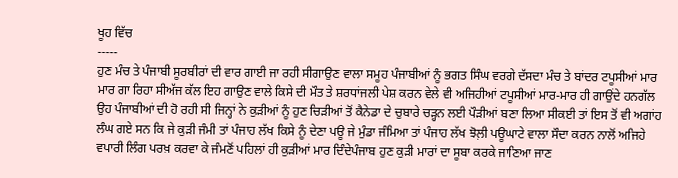ਖੂਹ ਵਿੱਚ
-----
ਹੁਣ ਮੰਚ ਤੇ ਪੰਜਾਬੀ ਸੂਰਬੀਰਾਂ ਦੀ ਵਾਰ ਗਾਈ ਜਾ ਰਹੀ ਸੀਗਾਉਣ ਵਾਲਾ ਸਮੂਹ ਪੰਜਾਬੀਆਂ ਨੂੰ ਭਗਤ ਸਿੰਘ ਵਰਗੇ ਦੱਸਦਾ ਮੰਚ ਤੇ ਬਾਂਦਰ ਟਪੂਸੀਆਂ ਮਾਰ ਮਾਰ ਗਾ ਰਿਹਾ ਸੀਅੱਜ ਕੱਲ ਇਹ ਗਾਉਣ ਵਾਲੇ ਕਿਸੇ ਦੀ ਮੌਤ ਤੇ ਸ਼ਰਧਾਂਜਲੀ ਪੇਸ਼ ਕਰਨ ਵੇਲੇ ਵੀ ਅਜਿਹੀਆਂ ਟਪੂਸੀਆਂ ਮਾਰ-ਮਾਰ ਹੀ ਗਾਉਂਦੇ ਹਨਗੱਲ ਉਹ ਪੰਜਾਬੀਆਂ ਦੀ ਹੋ ਰਹੀ ਸੀ ਜਿਨ੍ਹਾਂ ਨੇ ਕੁੜੀਆਂ ਨੂੰ ਹੁਣ ਚਿੜੀਆਂ ਤੋਂ ਕੈਨੇਡਾ ਦੇ ਚੁਬਾਰੇ ਚੜ੍ਹਨ ਲਈ ਪੌੜੀਆਂ ਬਣਾ ਲਿਆ ਸੀਕਈ ਤਾਂ ਇਸ ਤੋਂ ਵੀ ਅਗਾਂਹ ਲੰਘ ਗਏ ਸਨ ਕਿ ਜੇ ਕੁੜੀ ਜੰਮੀ ਤਾਂ ਪੰਜਾਹ ਲੱਖ ਕਿਸੇ ਨੂੰ ਦੇਣਾ ਪਊ ਜੇ ਮੁੰਡਾ ਜੰਮਿਆ ਤਾਂ ਪੰਜਾਹ ਲੱਖ ਝੋਲ਼ੀ ਪਊਘਾਟੇ ਵਾਲਾ ਸੌਦਾ ਕਰਨ ਨਾਲੋਂ ਅਜਿਹੇ ਵਪਾਰੀ ਲਿੰਗ ਪਰਖ਼ ਕਰਵਾ ਕੇ ਜੰਮਣੋਂ ਪਹਿਲਾਂ ਹੀ ਕੁੜੀਆਂ ਮਾਰ ਦਿੰਦੇਪੰਜਾਬ ਹੁਣ ਕੁੜੀ ਮਾਰਾਂ ਦਾ ਸੂਬਾ ਕਰਕੇ ਜਾਣਿਆ ਜਾਣ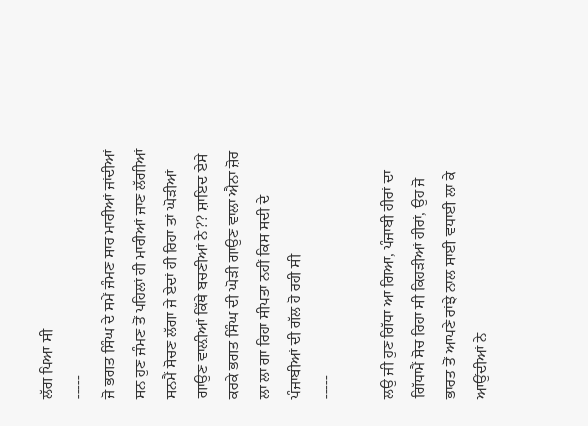ਲੱਗ ਪਿਆ ਸੀ
-----
ਜੋ ਭਗਤ ਸਿੰਘ ਦੇ ਸਮੇਂ ਜੰਮਣ ਸਾਰ ਮਾਰੀਆਂ ਜਾਂਦੀਆਂ ਸਨ ਹੁਣ ਜੰਮਣ ਤੋਂ ਪਹਿਲਾਂ ਹੀ ਮਾਰੀਆਂ ਜਾਣ ਲੱਗੀਆਂ ਸਨਮੈਂ ਸੋਚਣ ਲੱਗਾ ਜੇ ਏਦਾਂ ਹੀ ਰਿਹਾ ਤਾਂ ਘੋੜੀਆਂ ਗਾਉਣ ਵਾਲ਼ੀਆਂ ਕਿੱਥੇ ਬਚਣੀਆਂ ਨੇ?? ਸ਼ਾਇਦ ਏਸੇ ਕਰਕੇ ਭਗਤ ਸਿੰਘ ਦੀ ਘੋੜੀ ਗਾਉਣ ਵਾਲਾ ਐਨਾ ਜ਼ੋਰ ਲਾ ਲਾ ਗਾ ਰਿਹਾ ਸੀਪਤਾ ਨਹੀਂ ਕਿਸ ਸਦੀ ਦੇ ਪੰਜਾਬੀਆਂ ਦੀ ਗੱਲ ਹੋ ਰਹੀ ਸੀ
-----

ਲਉ ਜੀ ਹੁਣ ਗਿੱਧਾ ਆ ਗਿਆ, ਪੰਜਾਬੀ ਹੀਰਾਂ ਦਾ ਗਿੱਧਾਮੈਂ ਸੋਚ ਰਿਹਾ ਸੀ ਕਿਹੜੀਆਂ ਹੀਰਾਂ, ਉਹ ਜੋ ਭਾਰਤ ਤੋਂ ਆਪਣੇ ਰਾਂਝੇ ਨਾਲ ਸਾਈ ਵਧਾਈ ਲਾ ਕੇ ਆਉਂਦੀਆਂ ਨੇ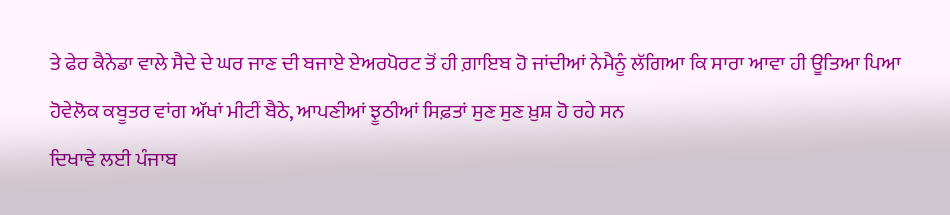ਤੇ ਫੇਰ ਕੈਨੇਡਾ ਵਾਲੇ ਸੈਦੇ ਦੇ ਘਰ ਜਾਣ ਦੀ ਬਜਾਏ ਏਅਰਪੋਰਟ ਤੋਂ ਹੀ ਗ਼ਾਇਬ ਹੋ ਜਾਂਦੀਆਂ ਨੇਮੈਨੂੰ ਲੱਗਿਆ ਕਿ ਸਾਰਾ ਆਵਾ ਹੀ ਊਤਿਆ ਪਿਆ ਹੋਵੇਲੋਕ ਕਬੂਤਰ ਵਾਂਗ ਅੱਖਾਂ ਮੀਟੀਂ ਬੈਠੇ, ਆਪਣੀਆਂ ਝੂਠੀਆਂ ਸਿਫ਼ਤਾਂ ਸੁਣ ਸੁਣ ਖ਼ੁਸ਼ ਹੋ ਰਹੇ ਸਨ
ਦਿਖਾਵੇ ਲਈ ਪੰਜਾਬ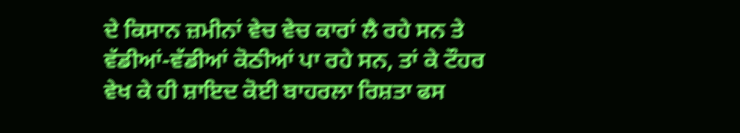ਦੇ ਕਿਸਾਨ ਜ਼ਮੀਨਾਂ ਵੇਚ ਵੇਚ ਕਾਰਾਂ ਲੈ ਰਹੇ ਸਨ ਤੇ ਵੱਡੀਆਂ-ਵੱਡੀਆਂ ਕੋਠੀਆਂ ਪਾ ਰਹੇ ਸਨ, ਤਾਂ ਕੇ ਟੌਹਰ ਵੇਖ ਕੇ ਹੀ ਸ਼ਾਇਦ ਕੋਈ ਬਾਹਰਲਾ ਰਿਸ਼ਤਾ ਫਸ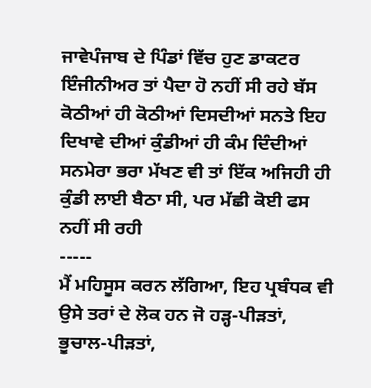ਜਾਵੇਪੰਜਾਬ ਦੇ ਪਿੰਡਾਂ ਵਿੱਚ ਹੁਣ ਡਾਕਟਰ ਇੰਜੀਨੀਅਰ ਤਾਂ ਪੈਦਾ ਹੋ ਨਹੀਂ ਸੀ ਰਹੇ ਬੱਸ ਕੋਠੀਆਂ ਹੀ ਕੋਠੀਆਂ ਦਿਸਦੀਆਂ ਸਨਤੇ ਇਹ ਦਿਖਾਵੇ ਦੀਆਂ ਕੁੰਡੀਆਂ ਹੀ ਕੰਮ ਦਿੰਦੀਆਂ ਸਨਮੇਰਾ ਭਰਾ ਮੱਖਣ ਵੀ ਤਾਂ ਇੱਕ ਅਜਿਹੀ ਹੀ ਕੁੰਡੀ ਲਾਈ ਬੈਠਾ ਸੀ, ਪਰ ਮੱਛੀ ਕੋਈ ਫਸ ਨਹੀਂ ਸੀ ਰਹੀ
-----
ਮੈਂ ਮਹਿਸੂਸ ਕਰਨ ਲੱਗਿਆ, ਇਹ ਪ੍ਰਬੰਧਕ ਵੀ ਉਸੇ ਤਰਾਂ ਦੇ ਲੋਕ ਹਨ ਜੋ ਹੜ੍ਹ-ਪੀੜਤਾਂ, ਭੂਚਾਲ-ਪੀੜਤਾਂ,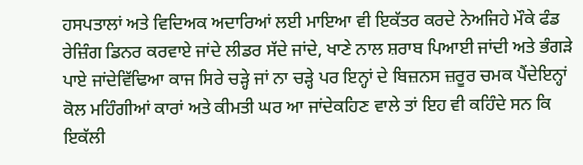ਹਸਪਤਾਲਾਂ ਅਤੇ ਵਿਦਿਅਕ ਅਦਾਰਿਆਂ ਲਈ ਮਾਇਆ ਵੀ ਇਕੱਤਰ ਕਰਦੇ ਨੇਅਜਿਹੇ ਮੌਕੇ ਫੰਡ ਰੇਜ਼ਿੰਗ ਡਿਨਰ ਕਰਵਾਏ ਜਾਂਦੇ ਲੀਡਰ ਸੱਦੇ ਜਾਂਦੇ, ਖਾਣੇ ਨਾਲ ਸ਼ਰਾਬ ਪਿਆਈ ਜਾਂਦੀ ਅਤੇ ਭੰਗੜੇ ਪਾਏ ਜਾਂਦੇਵਿੱਢਿਆ ਕਾਜ ਸਿਰੇ ਚੜ੍ਹੇ ਜਾਂ ਨਾ ਚੜ੍ਹੇ ਪਰ ਇਨ੍ਹਾਂ ਦੇ ਬਿਜ਼ਨਸ ਜ਼ਰੂਰ ਚਮਕ ਪੈਂਦੇਇਨ੍ਹਾਂ ਕੋਲ ਮਹਿੰਗੀਆਂ ਕਾਰਾਂ ਅਤੇ ਕੀਮਤੀ ਘਰ ਆ ਜਾਂਦੇਕਹਿਣ ਵਾਲੇ ਤਾਂ ਇਹ ਵੀ ਕਹਿੰਦੇ ਸਨ ਕਿ ਇਕੱਲੀ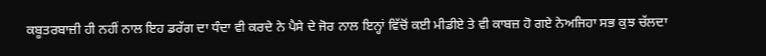ਕਬੂਤਰਬਾਜ਼ੀ ਹੀ ਨਹੀਂ ਨਾਲ ਇਹ ਡਰੱਗ ਦਾ ਧੰਦਾ ਵੀ ਕਰਦੇ ਨੇ ਪੈਸੇ ਦੇ ਜੋਰ ਨਾਲ ਇਨ੍ਹਾਂ ਵਿੱਚੋਂ ਕਈ ਮੀਡੀਏ ਤੇ ਵੀ ਕਾਬਜ਼ ਹੋ ਗਏ ਨੇਅਜਿਹਾ ਸਭ ਕੁਝ ਚੱਲਦਾ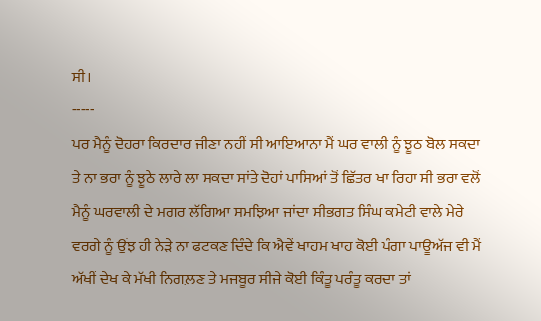ਸੀ।
-----
ਪਰ ਮੈਨੂੰ ਦੋਹਰਾ ਕਿਰਦਾਰ ਜੀਣਾ ਨਹੀਂ ਸੀ ਆਇਆਨਾ ਮੈਂ ਘਰ ਵਾਲੀ ਨੂੰ ਝੂਠ ਬੋਲ ਸਕਦਾ ਤੇ ਨਾ ਭਰਾ ਨੂੰ ਝੂਠੇ ਲਾਰੇ ਲਾ ਸਕਦਾ ਸਾਂਤੇ ਦੋਹਾਂ ਪਾਸਿਆਂ ਤੋਂ ਛਿੱਤਰ ਖਾ ਰਿਹਾ ਸੀ ਭਰਾ ਵਲੋਂ ਮੈਨੂੰ ਘਰਵਾਲੀ ਦੇ ਮਗਰ ਲੱਗਿਆ ਸਮਝਿਆ ਜਾਂਦਾ ਸੀਭਗਤ ਸਿੰਘ ਕਮੇਟੀ ਵਾਲੇ ਮੇਰੇ ਵਰਗੇ ਨੂੰ ਉਂਝ ਹੀ ਨੇੜੇ ਨਾ ਫਟਕਣ ਦਿੰਦੇ ਕਿ ਐਵੇਂ ਖਾਹਮ ਖਾਹ ਕੋਈ ਪੰਗਾ ਪਾਊਅੱਜ ਵੀ ਮੈਂ ਅੱਖੀਂ ਦੇਖ ਕੇ ਮੱਖੀ ਨਿਗਲ਼ਣ ਤੇ ਮਜਬੂਰ ਸੀਜੇ ਕੋਈ ਕਿੰਤੂ ਪਰੰਤੂ ਕਰਦਾ ਤਾਂ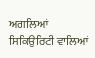ਅਗਲਿਆਂ ਸਿਕਿਉਰਿਟੀ ਵਾਲਿਆਂ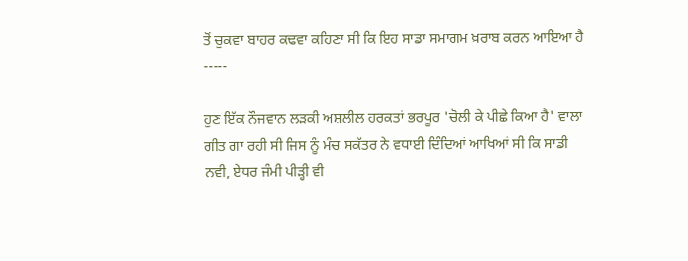ਤੋਂ ਚੁਕਵਾ ਬਾਹਰ ਕਢਵਾ ਕਹਿਣਾ ਸੀ ਕਿ ਇਹ ਸਾਡਾ ਸਮਾਗਮ ਖ਼ਰਾਬ ਕਰਨ ਆਇਆ ਹੈ
-----

ਹੁਣ ਇੱਕ ਨੌਜਵਾਨ ਲੜਕੀ ਅਸ਼ਲੀਲ ਹਰਕਤਾਂ ਭਰਪੂਰ 'ਚੋਲੀ ਕੇ ਪੀਛੇ ਕਿਆ ਹੈ' ਵਾਲਾ ਗੀਤ ਗਾ ਰਹੀ ਸੀ ਜਿਸ ਨੂੰ ਮੰਚ ਸਕੱਤਰ ਨੇ ਵਧਾਈ ਦਿੰਦਿਆਂ ਆਖਿਆਂ ਸੀ ਕਿ ਸਾਡੀ ਨਵੀ, ਏਧਰ ਜੰਮੀ ਪੀੜ੍ਹੀ ਵੀ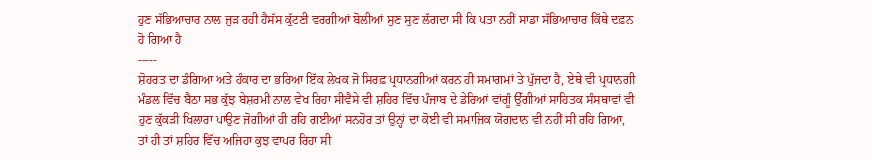ਹੁਣ ਸੱਭਿਆਚਾਰ ਨਾਲ ਜੁੜ ਰਹੀ ਹੈਸੱਸ ਕੁੱਟਣੀ ਵਰਗੀਆਂ ਬੋਲੀਆਂ ਸੁਣ ਸੁਣ ਲੱਗਦਾ ਸੀ ਕਿ ਪਤਾ ਨਹੀਂ ਸਾਡਾ ਸੱਭਿਆਚਾਰ ਕਿੱਥੇ ਦਫ਼ਨ ਹੋ ਗਿਆ ਹੈ
-----
ਸ਼ੋਹਰਤ ਦਾ ਡੰਗਿਆ ਅਤੇ ਹੰਕਾਰ ਦਾ ਭਰਿਆ ਇੱਕ ਲੇਖਕ ਜੋ ਸਿਰਫ਼ ਪ੍ਰਧਾਨਗੀਆਂ ਕਰਨ ਹੀ ਸਮਾਗਮਾਂ ਤੇ ਪੁੱਜਦਾ ਹੈ, ਏਥੇ ਵੀ ਪ੍ਰਧਾਨਗੀ ਮੰਡਲ ਵਿੱਚ ਬੈਠਾ ਸਭ ਕੁੱਝ ਬੇਸ਼ਰਮੀ ਨਾਲ ਵੇਖ ਰਿਹਾ ਸੀਵੈਸੇ ਵੀ ਸ਼ਹਿਰ ਵਿੱਚ ਪੰਜਾਬ ਦੇ ਡੇਰਿਆਂ ਵਾਂਗੂੰ ਉੱਗੀਆਂ ਸਾਹਿਤਕ ਸੰਸਥਾਵਾਂ ਵੀ ਹੁਣ ਕੁੱਕੜੀ ਖਿਲਾਰਾ ਪਾਉਣ ਜੋਗੀਆਂ ਹੀ ਰਹਿ ਗਈਆਂ ਸਨਹੋਰ ਤਾਂ ਉਨ੍ਹਾਂ ਦਾ ਕੋਈ ਵੀ ਸਮਾਜਿਕ ਯੋਗਦਾਨ ਵੀ ਨਹੀਂ ਸੀ ਰਹਿ ਗਿਆ, ਤਾਂ ਹੀ ਤਾਂ ਸ਼ਹਿਰ ਵਿੱਚ ਅਜਿਹਾ ਕੁਝ ਵਾਪਰ ਰਿਹਾ ਸੀ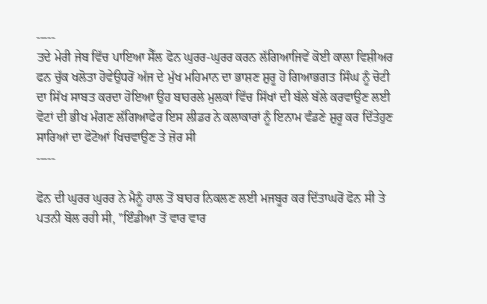-----
ਤਦੇ ਮੇਰੀ ਜੇਬ ਵਿੱਚ ਪਾਇਆ ਸੈੱਲ ਫੋਨ ਘੁਰਰ-ਘੁਰਰ ਕਰਨ ਲੱਗਿਆਜਿਵੇਂ ਕੋਈ ਕਾਲਾ ਵਿਸ਼ੀਅਰ ਫਨ ਚੁੱਕ ਖਲੋਤਾ ਹੋਵੇਉਧਰੋਂ ਅੱਜ ਦੇ ਮੁੱਖ ਮਹਿਮਾਨ ਦਾ ਭਾਸ਼ਣ ਸ਼ੁਰੂ ਹੋ ਗਿਆਭਗਤ ਸਿੰਘ ਨੂੰ ਚੋਟੀ ਦਾ ਸਿੱਖ ਸਾਬਤ ਕਰਦਾ ਹੋਇਆ ਉਹ ਬਾਹਰਲੇ ਮੁਲਕਾਂ ਵਿੱਚ ਸਿੱਖਾਂ ਦੀ ਬੱਲੇ ਬੱਲੇ ਕਰਵਾਉਣ ਲਈ ਵੋਟਾਂ ਦੀ ਭੀਖ ਮੰਗਣ ਲੱਗਿਆਫੇਰ ਇਸ ਲੀਡਰ ਨੇ ਕਲਾਕਾਰਾਂ ਨੂੰ ਇਨਾਮ ਵੰਡਣੇ ਸ਼ੁਰੂ ਕਰ ਦਿੱਤੇਹੁਣ ਸਾਰਿਆਂ ਦਾ ਫੋਟੋਆਂ ਖਿਚਵਾਉਣ ਤੇ ਜ਼ੋਰ ਸੀ
-----

ਫੋਨ ਦੀ ਘੁਰਰ ਘੁਰਰ ਨੇ ਮੈਨੂੰ ਹਾਲ ਤੋਂ ਬਾਹਰ ਨਿਕਲਣ ਲਈ ਮਜਬੂਰ ਕਰ ਦਿੱਤਾਘਰੋਂ ਫੋਨ ਸੀ ਤੇ ਪਤਨੀ ਬੋਲ ਰਹੀ ਸੀ, ''ਇੰਡੀਆ ਤੋਂ ਵਾਰ ਵਾਰ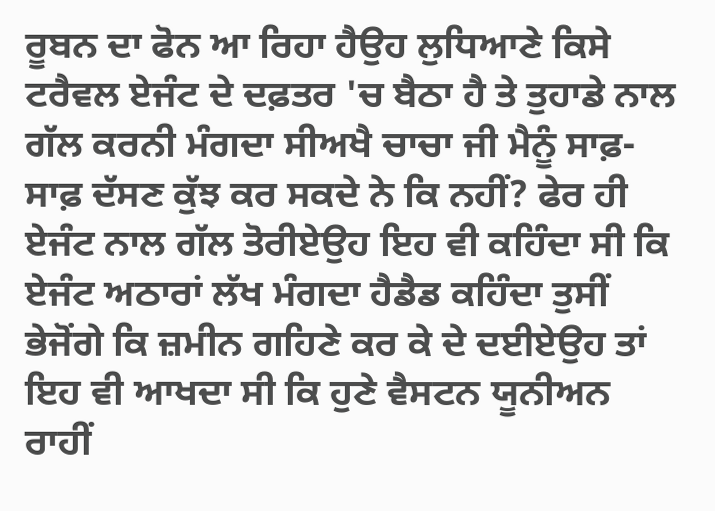ਰੂਬਨ ਦਾ ਫੋਨ ਆ ਰਿਹਾ ਹੈਉਹ ਲੁਧਿਆਣੇ ਕਿਸੇ ਟਰੈਵਲ ਏਜੰਟ ਦੇ ਦਫ਼ਤਰ 'ਚ ਬੈਠਾ ਹੈ ਤੇ ਤੁਹਾਡੇ ਨਾਲ ਗੱਲ ਕਰਨੀ ਮੰਗਦਾ ਸੀਅਖੈ ਚਾਚਾ ਜੀ ਮੈਨੂੰ ਸਾਫ਼-ਸਾਫ਼ ਦੱਸਣ ਕੁੱਝ ਕਰ ਸਕਦੇ ਨੇ ਕਿ ਨਹੀਂ? ਫੇਰ ਹੀ ਏਜੰਟ ਨਾਲ ਗੱਲ ਤੋਰੀਏਉਹ ਇਹ ਵੀ ਕਹਿੰਦਾ ਸੀ ਕਿ ਏਜੰਟ ਅਠਾਰਾਂ ਲੱਖ ਮੰਗਦਾ ਹੈਡੈਡ ਕਹਿੰਦਾ ਤੁਸੀਂ ਭੇਜੋਂਗੇ ਕਿ ਜ਼ਮੀਨ ਗਹਿਣੇ ਕਰ ਕੇ ਦੇ ਦਈਏਉਹ ਤਾਂ ਇਹ ਵੀ ਆਖਦਾ ਸੀ ਕਿ ਹੁਣੇ ਵੈਸਟਨ ਯੂਨੀਅਨ ਰਾਹੀਂ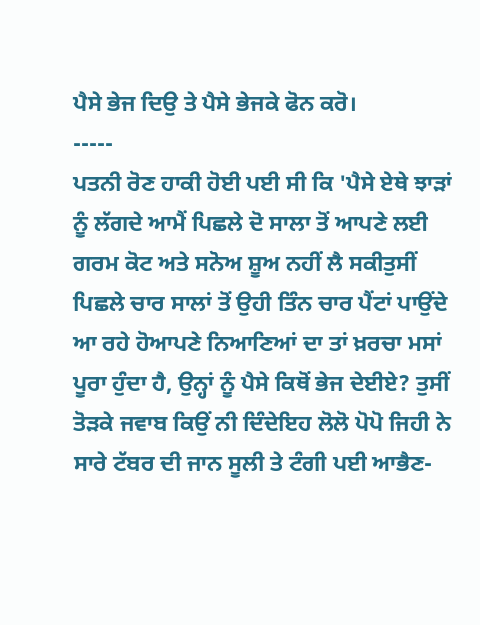ਪੈਸੇ ਭੇਜ ਦਿਉ ਤੇ ਪੈਸੇ ਭੇਜਕੇ ਫੋਨ ਕਰੋ।
-----
ਪਤਨੀ ਰੋਣ ਹਾਕੀ ਹੋਈ ਪਈ ਸੀ ਕਿ 'ਪੈਸੇ ਏਥੇ ਝਾੜਾਂ ਨੂੰ ਲੱਗਦੇ ਆਮੈਂ ਪਿਛਲੇ ਦੋ ਸਾਲਾ ਤੋਂ ਆਪਣੇ ਲਈ ਗਰਮ ਕੋਟ ਅਤੇ ਸਨੋਅ ਸ਼ੂਅ ਨਹੀਂ ਲੈ ਸਕੀਤੁਸੀਂ ਪਿਛਲੇ ਚਾਰ ਸਾਲਾਂ ਤੋਂ ਉਹੀ ਤਿੰਨ ਚਾਰ ਪੈਂਟਾਂ ਪਾਉਂਦੇ ਆ ਰਹੇ ਹੋਆਪਣੇ ਨਿਆਣਿਆਂ ਦਾ ਤਾਂ ਖ਼ਰਚਾ ਮਸਾਂ ਪੂਰਾ ਹੁੰਦਾ ਹੈ, ਉਨ੍ਹਾਂ ਨੂੰ ਪੈਸੇ ਕਿਥੋਂ ਭੇਜ ਦੇਈਏ? ਤੁਸੀਂ ਤੋੜਕੇ ਜਵਾਬ ਕਿਉਂ ਨੀ ਦਿੰਦੇਇਹ ਲੋਲੋ ਪੋਪੋ ਜਿਹੀ ਨੇ ਸਾਰੇ ਟੱਬਰ ਦੀ ਜਾਨ ਸੂਲੀ ਤੇ ਟੰਗੀ ਪਈ ਆਭੈਣ-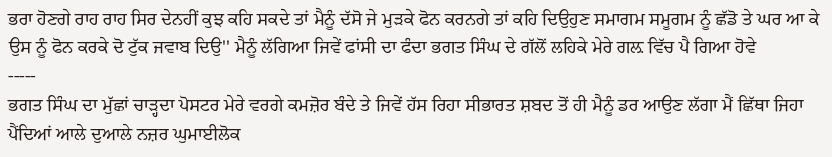ਭਰਾ ਹੋਣਗੇ ਰਾਹ ਰਾਹ ਸਿਰ ਦੇਨਹੀਂ ਕੁਝ ਕਹਿ ਸਕਦੇ ਤਾਂ ਮੈਨੂੰ ਦੱਸੋ ਜੇ ਮੁੜਕੇ ਫੋਨ ਕਰਨਗੇ ਤਾਂ ਕਹਿ ਦਿਉਹੁਣ ਸਮਾਗਮ ਸਮੂਗਮ ਨੂੰ ਛੱਡੋ ਤੇ ਘਰ ਆ ਕੇ ਉਸ ਨੂੰ ਫੋਨ ਕਰਕੇ ਦੋ ਟੁੱਕ ਜਵਾਬ ਦਿਉ'' ਮੈਨੂੰ ਲੱਗਿਆ ਜਿਵੇਂ ਫਾਂਸੀ ਦਾ ਫੰਦਾ ਭਗਤ ਸਿੰਘ ਦੇ ਗੱਲੋਂ ਲਹਿਕੇ ਮੇਰੇ ਗਲ਼ ਵਿੱਚ ਪੈ ਗਿਆ ਹੋਵੇ
-----
ਭਗਤ ਸਿੰਘ ਦਾ ਮੁੱਛਾਂ ਚਾੜ੍ਹਦਾ ਪੋਸਟਰ ਮੇਰੇ ਵਰਗੇ ਕਮਜ਼ੋਰ ਬੰਦੇ ਤੇ ਜਿਵੇਂ ਹੱਸ ਰਿਹਾ ਸੀਭਾਰਤ ਸ਼ਬਦ ਤੋਂ ਹੀ ਮੈਨੂੰ ਡਰ ਆਉਣ ਲੱਗਾ ਮੈਂ ਛਿੱਥਾ ਜਿਹਾ ਪੈਂਦਿਆਂ ਆਲੇ ਦੁਆਲੇ ਨਜ਼ਰ ਘੁਮਾਈਲੋਕ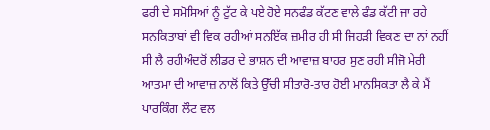ਫਰੀ ਦੇ ਸਮੋਸਿਆਂ ਨੂੰ ਟੁੱਟ ਕੇ ਪਏ ਹੋਏ ਸਨਫੰਡ ਕੱਟਣ ਵਾਲੇ ਫੰਡ ਕੱਟੀ ਜਾ ਰਹੇ ਸਨਕਿਤਾਬਾਂ ਵੀ ਵਿਕ ਰਹੀਆਂ ਸਨਇੱਕ ਜ਼ਮੀਰ ਹੀ ਸੀ ਜਿਹੜੀ ਵਿਕਣ ਦਾ ਨਾਂ ਨਹੀਂ ਸੀ ਲੈ ਰਹੀਅੰਦਰੋਂ ਲੀਡਰ ਦੇ ਭਾਸ਼ਨ ਦੀ ਆਵਾਜ਼ ਬਾਹਰ ਸੁਣ ਰਹੀ ਸੀਜੋ ਮੇਰੀ ਆਤਮਾ ਦੀ ਆਵਾਜ਼ ਨਾਲੋਂ ਕਿਤੇ ਉੱਚੀ ਸੀਤਾਰੋ-ਤਾਰ ਹੋਈ ਮਾਨਸਿਕਤਾ ਲੈ ਕੇ ਮੈਂ ਪਾਰਕਿੰਗ ਲੌਟ ਵਲ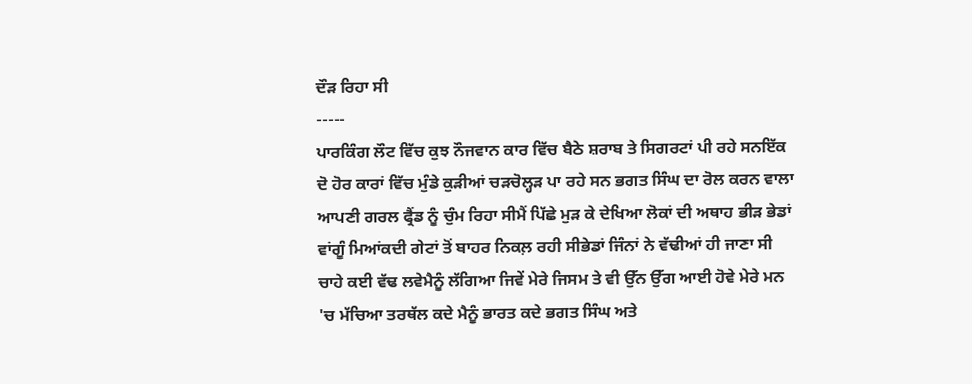ਦੌੜ ਰਿਹਾ ਸੀ
-----
ਪਾਰਕਿੰਗ ਲੌਟ ਵਿੱਚ ਕੁਝ ਨੌਜਵਾਨ ਕਾਰ ਵਿੱਚ ਬੈਠੇ ਸ਼ਰਾਬ ਤੇ ਸਿਗਰਟਾਂ ਪੀ ਰਹੇ ਸਨਇੱਕ ਦੋ ਹੋਰ ਕਾਰਾਂ ਵਿੱਚ ਮੁੰਡੇ ਕੁੜੀਆਂ ਚੜਚੋਲ੍ਹੜ ਪਾ ਰਹੇ ਸਨ ਭਗਤ ਸਿੰਘ ਦਾ ਰੋਲ ਕਰਨ ਵਾਲਾ ਆਪਣੀ ਗਰਲ ਫ੍ਰੈਂਡ ਨੂੰ ਚੁੰਮ ਰਿਹਾ ਸੀਮੈਂ ਪਿੱਛੇ ਮੁੜ ਕੇ ਦੇਖਿਆ ਲੋਕਾਂ ਦੀ ਅਥਾਹ ਭੀੜ ਭੇਡਾਂ ਵਾਂਗੂੰ ਮਿਆਂਕਦੀ ਗੇਟਾਂ ਤੋਂ ਬਾਹਰ ਨਿਕਲ਼ ਰਹੀ ਸੀਭੇਡਾਂ ਜਿੰਨਾਂ ਨੇ ਵੱਢੀਆਂ ਹੀ ਜਾਣਾ ਸੀ ਚਾਹੇ ਕਈ ਵੱਢ ਲਵੇਮੈਨੂੰ ਲੱਗਿਆ ਜਿਵੇਂ ਮੇਰੇ ਜਿਸਮ ਤੇ ਵੀ ਉੱਨ ਉੱਗ ਆਈ ਹੋਵੇ ਮੇਰੇ ਮਨ 'ਚ ਮੱਚਿਆ ਤਰਥੱਲ ਕਦੇ ਮੈਨੂੰ ਭਾਰਤ ਕਦੇ ਭਗਤ ਸਿੰਘ ਅਤੇ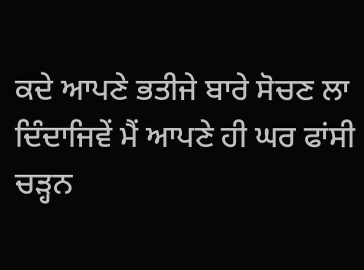ਕਦੇ ਆਪਣੇ ਭਤੀਜੇ ਬਾਰੇ ਸੋਚਣ ਲਾ ਦਿੰਦਾਜਿਵੇਂ ਮੈਂ ਆਪਣੇ ਹੀ ਘਰ ਫਾਂਸੀ ਚੜ੍ਹਨ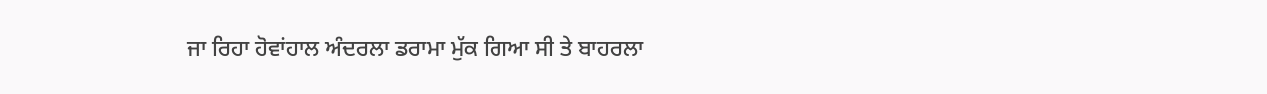ਜਾ ਰਿਹਾ ਹੋਵਾਂਹਾਲ ਅੰਦਰਲਾ ਡਰਾਮਾ ਮੁੱਕ ਗਿਆ ਸੀ ਤੇ ਬਾਹਰਲਾ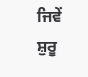ਜਿਵੇਂ ਸ਼ੁਰੂ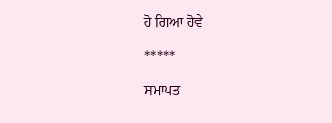ਹੋ ਗਿਆ ਹੋਵੇ

*****

ਸਮਾਪਤ